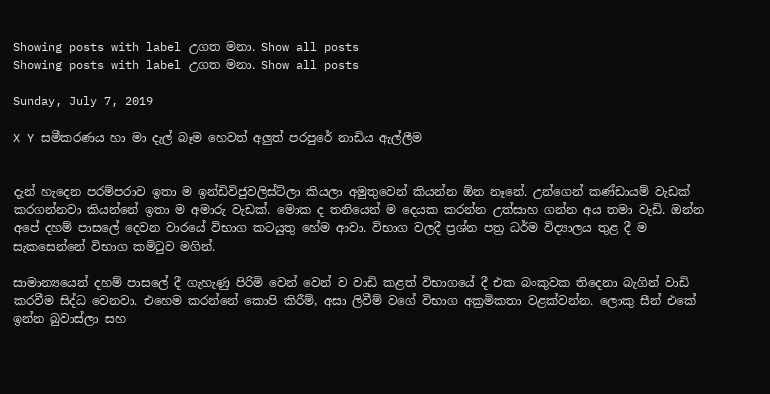Showing posts with label උගත මනා. Show all posts
Showing posts with label උගත මනා. Show all posts

Sunday, July 7, 2019

X Y සමීකරණය හා මා දැල් බෑම හෙවත් අලුත් පරපුරේ නාඩිය ඇල්ලීම


දැන් හැදෙන පරම්පරාව ඉතා ම ඉන්ඩිවිජුවලිස්ට්ලා කියලා අමුතුවෙන් කියන්න ඕන නෑනේ. උන්ගෙන් කණ්ඩායම් වැඩක් කරගන්නවා කියන්නේ ඉතා ම අමාරු වැඩක්. මොක ද තනියෙන් ම දෙයක කරන්න උත්සාහ ගන්න අය තමා වැඩි. ඔන්න අපේ දහම් පාසලේ දෙවන වාරයේ විභාග කටයුතු හේම ආවා. විභාග වලදී ප්‍රශ්න පත්‍ර ධර්ම විද්‍යාලය තුළ දී ම සැකසෙන්නේ විභාග කමිටුව මගින්.

සාමාන්‍යයෙන් දහම් පාසලේ දී ගැහැණු පිරිමි වෙන් වෙන් ව වාඩි කළත් විභාගයේ දී එක බංකුවක තිදෙනා බැගින් වාඩි කරවීම සිද්ධ වෙනවා. එහෙම කරන්නේ කොපි කිරීම්, අසා ලිවීම් වගේ විභාග අක්‍රමිකතා වළක්වන්න. ලොකු සීන් එකේ ඉන්න බුවාස්ලා සහ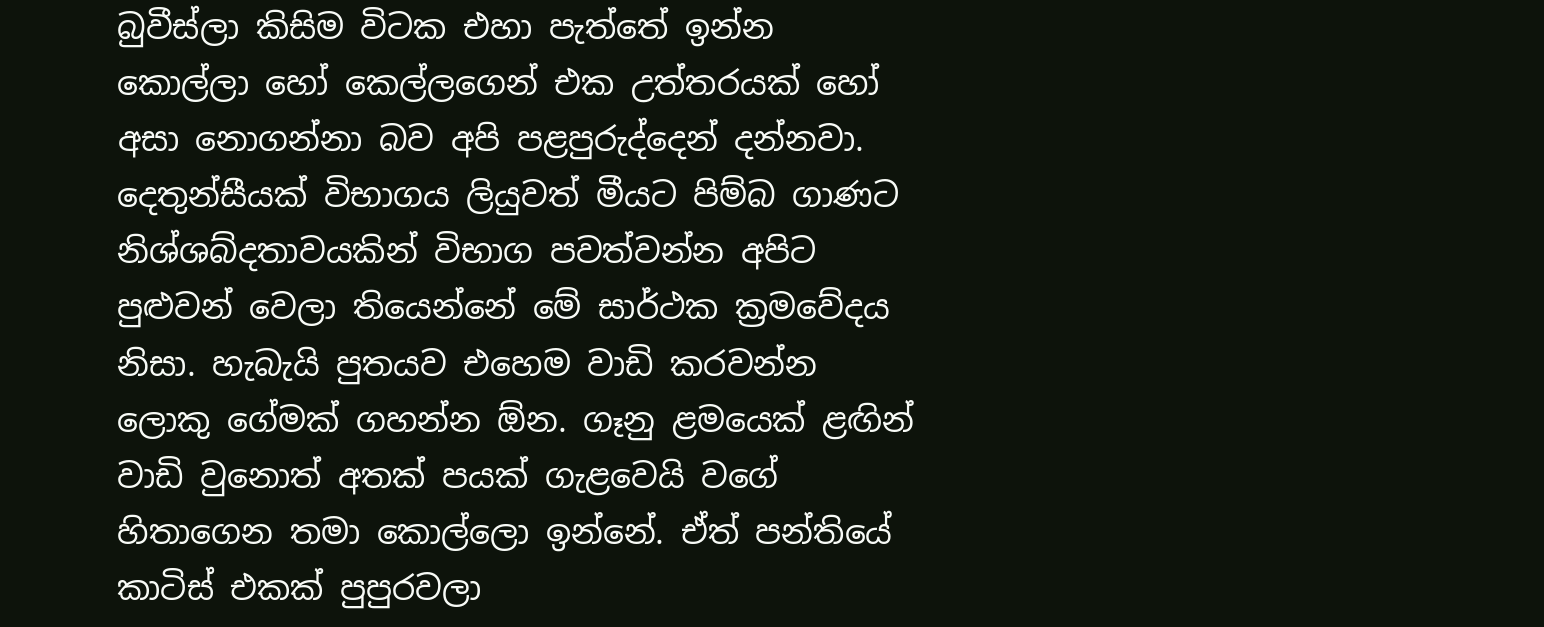බුවීස්ලා කිසිම විටක එහා පැත්තේ ඉන්න කොල්ලා හෝ කෙල්ලගෙන් එක උත්තරයක් හෝ අසා නොගන්නා බව අපි පළපුරුද්දෙන් දන්නවා. දෙතුන්සීයක් විභාගය ලියුවත් මීයට පිම්බ ගාණට නිශ්ශබ්දතාවයකින් විභාග පවත්වන්න අපිට පුළුවන් වෙලා තියෙන්නේ මේ සාර්ථක ක්‍රමවේදය නිසා. හැබැයි පුතයව එහෙම වාඩි කරවන්න ලොකු ගේමක් ගහන්න ඕන. ගෑනු ළමයෙක් ළඟින් වාඩි වුනොත් අතක් පයක් ගැළවෙයි වගේ හිතාගෙන තමා කොල්ලො ඉන්නේ. ඒත් පන්තියේ කාටිස් එකක් පුපුරවලා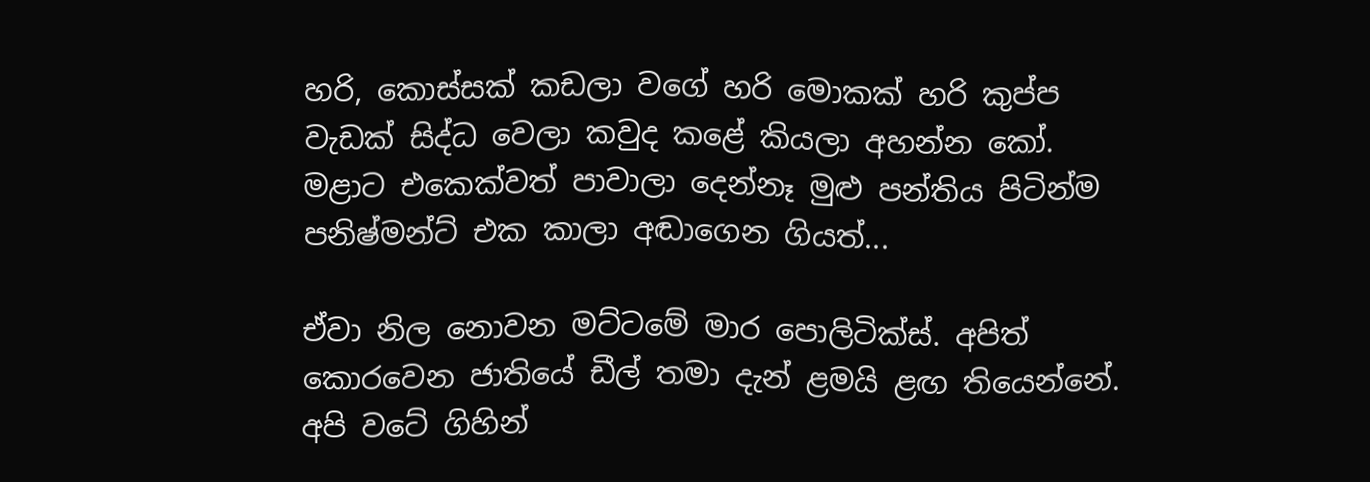හරි, කොස්සක් කඩලා වගේ හරි මොකක් හරි කුප්ප වැඩක් සිද්ධ වෙලා කවුද කළේ කියලා අහන්න කෝ. මළාට එකෙක්වත් පාවාලා දෙන්නෑ මුළු පන්තිය පිටින්ම පනිෂ්මන්ට් එක කාලා අඬාගෙන ගියත්...

ඒවා නිල නොවන මට්ටමේ මාර පොලිටික්ස්. අපිත් කොරවෙන ජාතියේ ඩීල් තමා දැන් ළමයි ළඟ තියෙන්නේ. අපි වටේ ගිහින්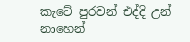කැටේ පුරවන් එද්දි උන් නාහෙන්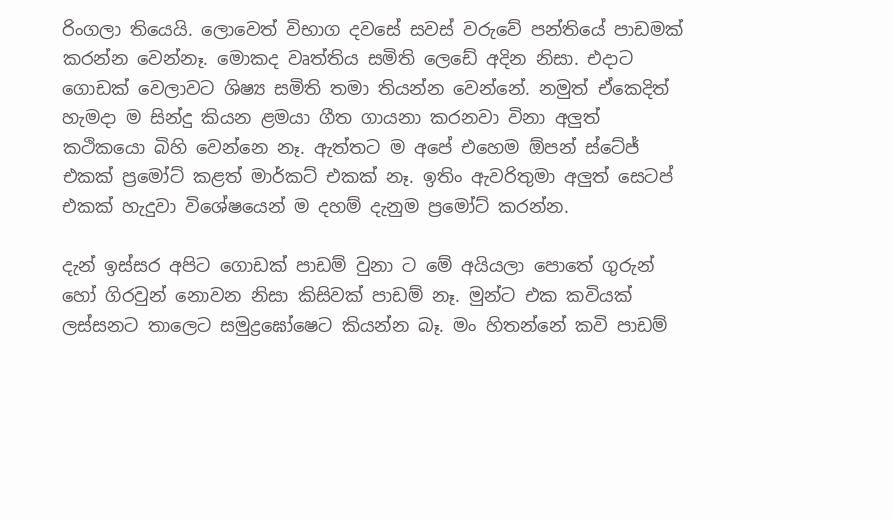රිංගලා තියෙයි. ලොවෙත් විභාග දවසේ සවස් වරුවේ පන්තියේ පාඩමක් කරන්න වෙන්නෑ. මොකද වෘත්තිය සමිති ලෙඩේ අදින නිසා. එදාට ගොඩක් වෙලාවට ශිෂ්‍ය සමිති තමා තියන්න වෙන්නේ. නමුත් ඒකෙදිත් හැමදා ම සින්දු කියන ළමයා ගීත ගායනා කරනවා විනා අලුත් කථිකයො බිහි වෙන්නෙ නෑ. ඇත්තට ම අපේ එහෙම ඕපන් ස්ටේජ් එකක් ප්‍රමෝට් කළත් මාර්කට් එකක් නෑ. ඉතිං ඇවරිතුමා අලුත් සෙටප් එකක් හැදුවා විශේෂයෙන් ම දහම් දැනුම ප්‍රමෝට් කරන්න.

දැන් ඉස්සර අපිට ගොඩක් පාඩම් වුනා ට මේ අයියලා පොතේ ගුරුන් හෝ ගිරවුන් නොවන නිසා කිසිවක් පාඩම් නෑ. මුන්ට එක කවියක් ලස්සනට තාලෙට සමුද්‍රඝෝෂෙට කියන්න බෑ. මං හිතන්නේ කවි පාඩම්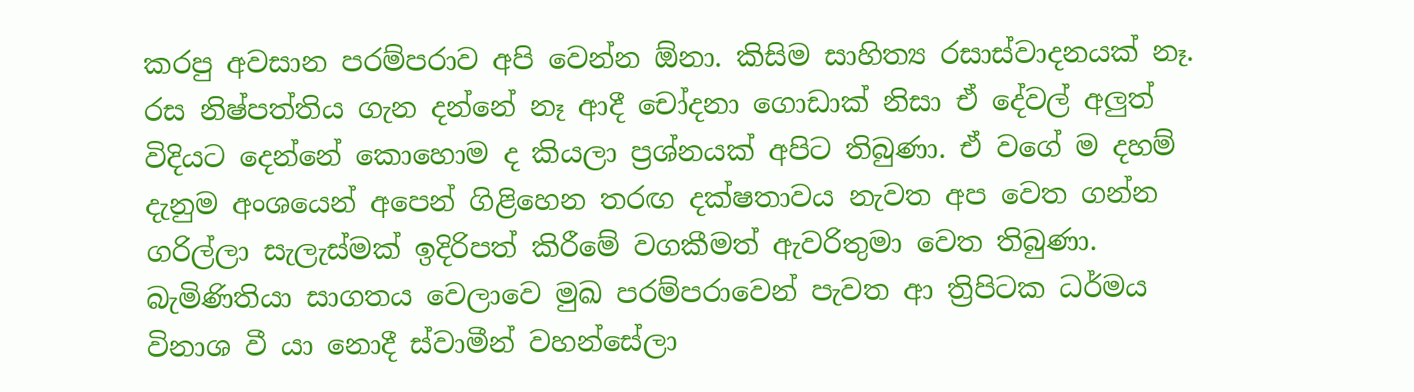කරපු අවසාන පරම්පරාව අපි වෙන්න ඕනා. කිසිම සාහිත්‍ය රසාස්වාදනයක් නෑ. රස නිෂ්පත්තිය ගැන දන්නේ නෑ ආදී චෝදනා ගොඩාක් නිසා ඒ දේවල් අලුත් විදියට දෙන්නේ කොහොම ද කියලා ප්‍රශ්නයක් අපිට තිබුණා. ඒ වගේ ම දහම් දැනුම අංශයෙන් අපෙන් ගිළිහෙන තරඟ දක්ෂතාවය නැවත අප වෙත ගන්න ගරිල්ලා සැලැස්මක් ඉදිරිපත් කිරීමේ වගකීමත් ඇවරිතුමා වෙත තිබුණා. බැමිණිතියා සාගතය වෙලාවෙ මුඛ පරම්පරාවෙන් පැවත ආ ත්‍රිපිටක ධර්මය විනාශ වී යා නොදී ස්වාමීන් වහන්සේලා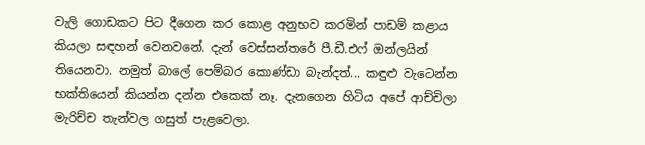වැලි ගොඩකට පිට දීගෙන කර කොළ අනුභව කරමින් පාඩම් කළාය කියලා සඳහන් වෙනවනේ. දැන් වෙස්සන්තරේ පී.ඩී.එෆ් ඔන්ලයින් තියෙනවා. නමුත් බාලේ පෙම්බර කොණ්ඩා බැන්දත්... කඳුළු වැටෙන්න භක්තියෙන් කියන්න දන්න එකෙක් නෑ. දැනගෙන හිටිය අපේ ආච්චිලා මැරිච්ච තැන්වල ගසුත් පැළවෙලා.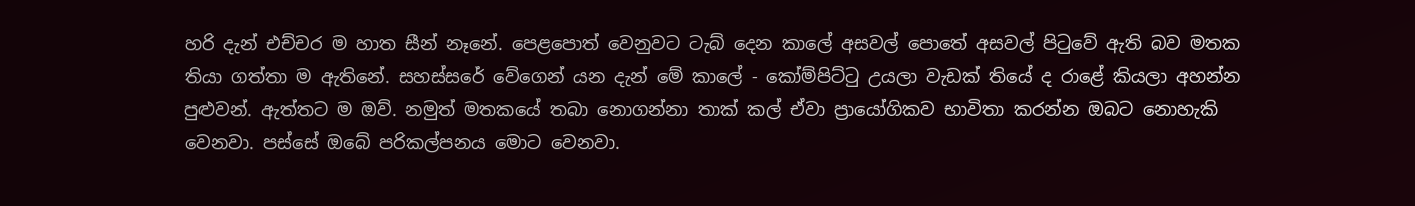හරි දැන් එච්චර ම හාත සීන් නෑනේ. පෙළපොත් වෙනුවට ටැබ් දෙන කාලේ අසවල් පොතේ අසවල් පිටුවේ ඇති බව මතක තියා ගත්තා ම ඇතිනේ. සහස්සරේ වේගෙන් යන දැන් මේ කාලේ - කෝම්පිට්ටු උයලා වැඩක් තියේ ද රාළේ කියලා අහන්න පුළුවන්. ඇත්තට ම ඔව්. නමුත් මතකයේ තබා නොගන්නා තාක් කල් ඒවා ප්‍රායෝගිකව භාවිතා කරන්න ඔබට නොහැකි වෙනවා. පස්සේ ඔබේ පරිකල්පනය මොට වෙනවා.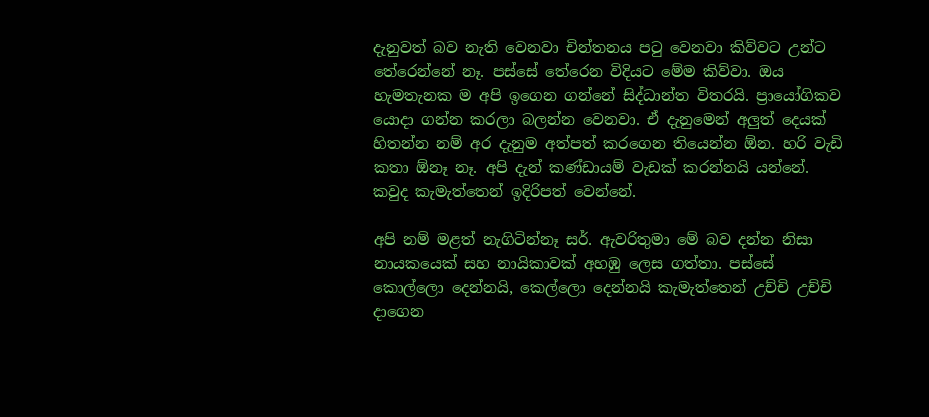දැනුවත් බව නැති වෙනවා චින්තනය පටු වෙනවා කිව්වට උන්ට තේරෙන්නේ නෑ. පස්සේ තේරෙන විදියට මේම කිව්වා. ඔය හැමතැනක ම අපි ඉගෙන ගන්නේ සිද්ධාන්ත විතරයි. ප්‍රායෝගිකව යොදා ගන්න කරලා බලන්න වෙනවා. ඒ දැනුමෙන් අලුත් දෙයක් හිතන්න නම් අර දැනුම අත්පත් කරගෙන තියෙන්න ඕන. හරි වැඩි කතා ඕනෑ නෑ. අපි දැන් කණ්ඩායම් වැඩක් කරන්නයි යන්නේ. කවුද කැමැත්තෙන් ඉදිරිපත් වෙන්නේ.

අපි නම් මළත් නැගිටින්නෑ සර්. ඇවරිතුමා මේ බව දන්න නිසා නායකයෙක් සහ නායිකාවක් අහඹු ලෙස ගත්තා. පස්සේ කොල්ලො දෙන්නයි, කෙල්ලො දෙන්නයි කැමැත්තෙන් උච්චි උච්චි දාගෙන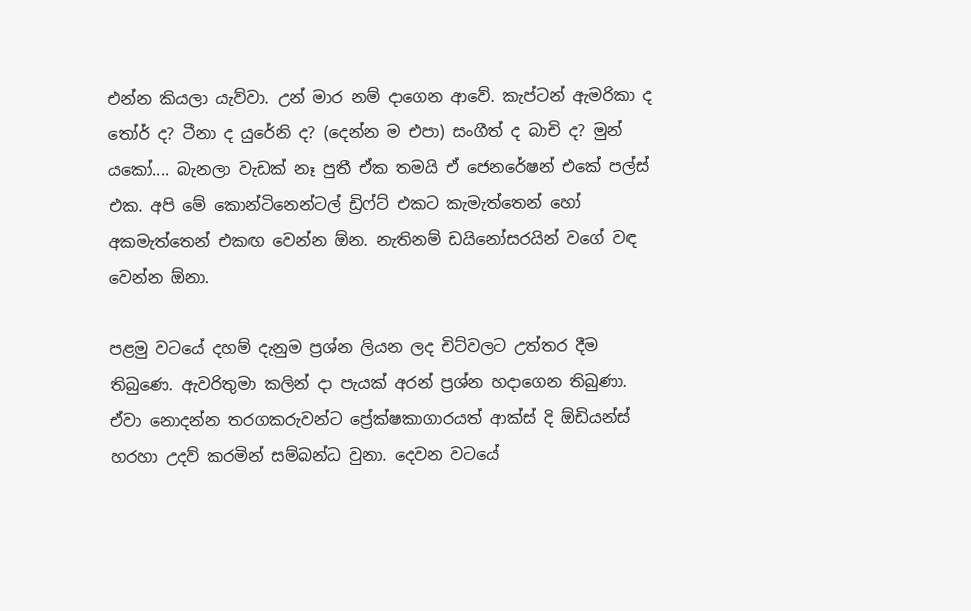එන්න කියලා යැව්වා. උන් මාර නම් දාගෙන ආවේ. කැප්ටන් ඇමරිකා ද තෝර් ද? ටීනා ද යුරේනි ද? (දෙන්න ම එපා) සංගීත් ද බාචි ද? මුන් යකෝ.... බැනලා වැඩක් නෑ පුතී ඒක තමයි ඒ ජෙනරේෂන් එකේ පල්ස් එක. අපි මේ කොන්ටිනෙන්ටල් ඩ්‍රිෆ්ට් එකට කැමැත්තෙන් හෝ අකමැත්තෙන් එකඟ වෙන්න ඕන. නැතිනම් ඩයිනෝසරයින් වගේ වඳ වෙන්න ඕනා.

පළමු වටයේ දහම් දැනුම ප්‍රශ්න ලියන ලද චිට්වලට උත්තර දීම තිබුණෙ. ඇවරිතුමා කලින් දා පැයක් අරන් ප්‍රශ්න හදාගෙන තිබුණා. ඒවා නොදන්න තරගකරුවන්ට ප්‍රේක්ෂකාගාරයත් ආක්ස් දි ඕඩියන්ස් හරහා උදව් කරමින් සම්බන්ධ වුනා. දෙවන වටයේ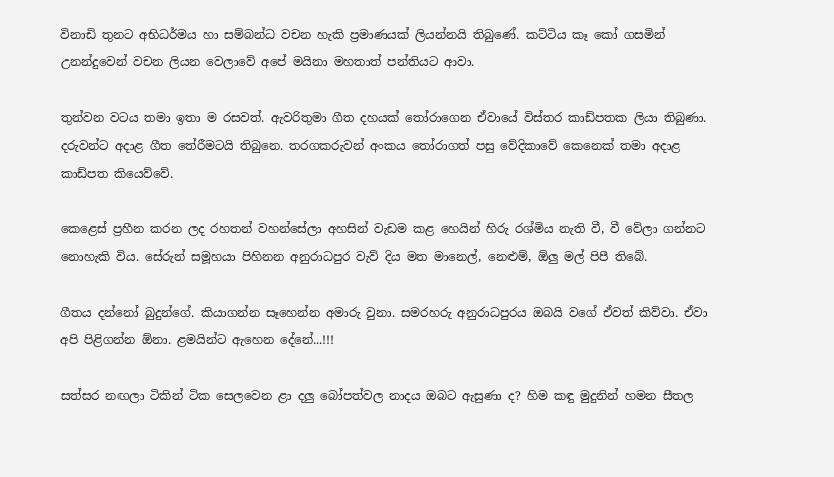විනාඩි තුනට අභිධර්මය හා සම්බන්ධ වචන හැකි ප්‍රමාණයක් ලියන්නයි තිබුණේ. කට්ටිය කෑ කෝ ගසමින් උනන්දුවෙන් වචන ලියන වෙලාවේ අපේ මයිනා මහතාත් පන්තියට ආවා.

තුන්වන වටය තමා ඉතා ම රසවත්. ඇවරිතුමා ගීත දහයක් තෝරාගෙන ඒවායේ විස්තර කාඩ්පතක ලියා තිබුණා. දරුවන්ට අදාළ ගීත තේරීමටයි තිබුනෙ. තරගකරුවන් අංකය තෝරාගත් පසු වේදිකාවේ කෙනෙක් තමා අදාළ කාඩ්පත කියෙව්වේ.

කෙළෙස් ප්‍රහීන කරන ලද රහතන් වහන්සේලා අහසින් වැඩම කළ හෙයින් හිරු රශ්මිය නැති වී, වී වේලා ගන්නට නොහැකි විය. සේරුන් සමූහයා පිහිනන අනුරාධපුර වැව් දිය මත මානෙල්, නෙළුම්, ඕලු මල් පිපී තිබේ.

ගීතය දන්නෝ බුදුන්ගේ. කියාගන්න සෑහෙන්න අමාරු වුනා. සමරහරු අනුරාධපුරය ඔබයි වගේ ඒවත් කිව්වා. ඒවා අපි පිළිගන්න ඕනා. ළමයින්ට ඇහෙන දේනේ...!!!

සත්සර නඟලා ටිකින් ටික සෙලවෙන ළා දලු බෝපත්වල නාදය ඔබට ඇසුණා ද? හිම කඳු මුදුනින් හමන සීතල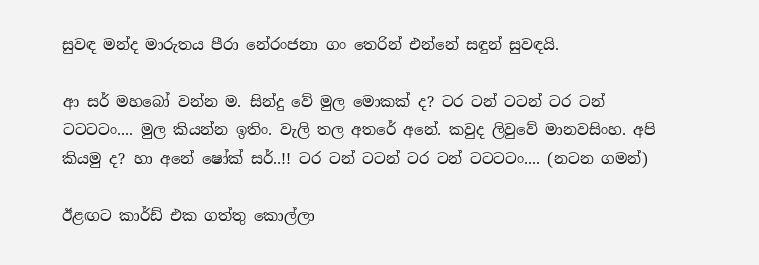සුවඳ මන්ද මාරුතය පීරා නේරංජනා ගං තෙරින් එන්නේ සඳුන් සුවඳයි.

ආ සර් මහබෝ වන්න ම. සින්දු වේ මුල මොකක් ද? ටර ටන් ටටන් ටර ටන් ටටටටං.... මුල කියන්න ඉතිං. වැලි තල අතරේ අනේ. කවුද ලිවුවේ මානවසිංහ. අපි කියමු ද? හා අනේ ෂෝක් සර්..!! ටර ටන් ටටන් ටර ටන් ටටටටං.... (නටන ගමන්)

ඊළඟට කාර්ඩ් එක ගත්තු කොල්ලා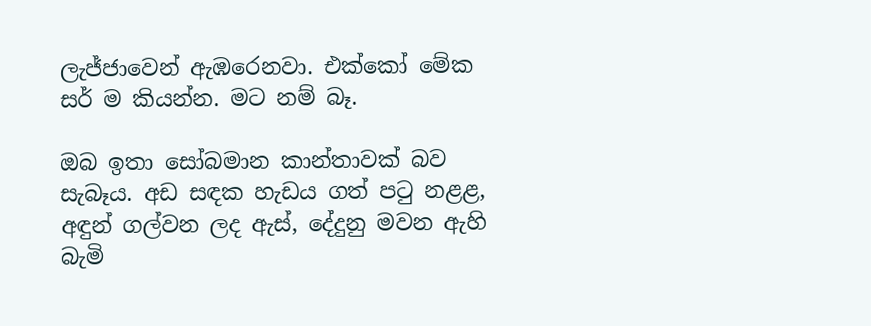ලැජ්ජාවෙන් ඇඹරෙනවා. එක්කෝ මේක සර් ම කියන්න. මට නම් බෑ.

ඔබ ඉතා සෝබමාන කාන්තාවක් බව සැබෑය. අඩ සඳක හැඩය ගත් පටු නළළ, අඳුන් ගල්වන ලද ඇස්, දේදුනු මවන ඇහි බැමි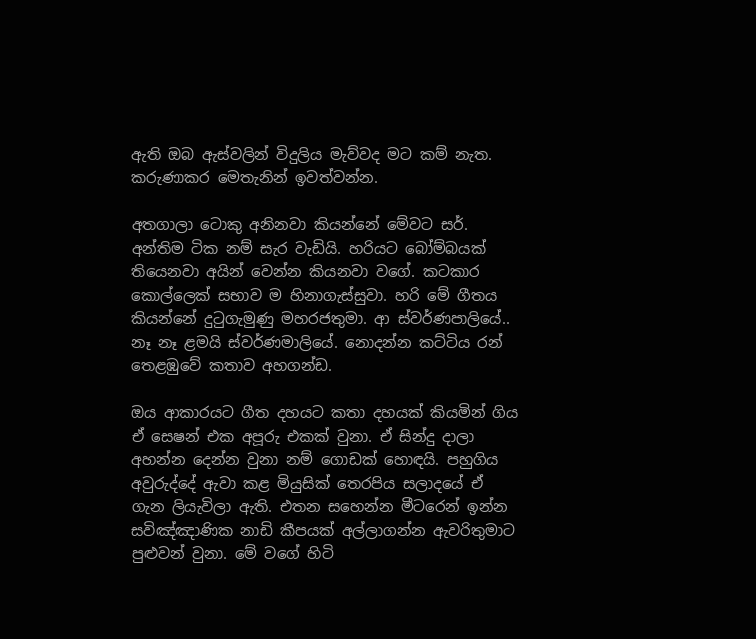ඇති ඔබ ඇස්වලින් විදුලිය මැව්වද මට කම් නැත. කරුණාකර මෙතැනින් ඉවත්වන්න.

අතගාලා ටොකු අනිනවා කියන්නේ මේවට සර්. අන්තිම ටික නම් සැර වැඩියි. හරියට බෝම්බයක් තියෙනවා අයින් වෙන්න කියනවා වගේ. කටකාර කොල්ලෙක් සභාව ම හිනාගැස්සුවා. හරි මේ ගීතය කියන්නේ දුටුගැමුණු මහරජතුමා. ආ ස්වර්ණපාලියේ.. නෑ නෑ ළමයි ස්වර්ණමාලියේ. නොදන්න කට්ටිය රන් තෙළඹුවේ කතාව අහගන්ඩ.

ඔය ආකාරයට ගීත දහයට කතා දහයක් කියමින් ගිය ඒ සෙෂන් එක අපූරු එකක් වුනා. ඒ සින්දු දාලා අහන්න දෙන්න වුනා නම් ගොඩක් හොඳයි. පහුගිය අවුරුද්දේ ඇවා කළ මියුසික් තෙරපිය සලාදයේ ඒ ගැන ලියැවිලා ඇති. එතන සහෙන්න මීටරෙන් ඉන්න සවිඤ්ඤාණික නාඩි කීපයක් අල්ලාගන්න ඇවරිතුමාට පුළුවන් වුනා. මේ වගේ හිටි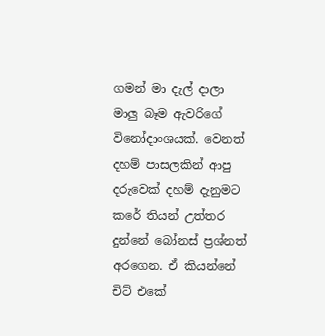ගමන් මා දැල් දාලා මාලු බෑම ඇවරිගේ විනෝදාංශයක්. වෙනත් දහම් පාසලකින් ආපු දරුවෙක් දහම් දැනුමට කරේ තියන් උත්තර දුන්නේ බෝනස් ප්‍රශ්නත් අරගෙන. ඒ කියන්නේ චිට් එකේ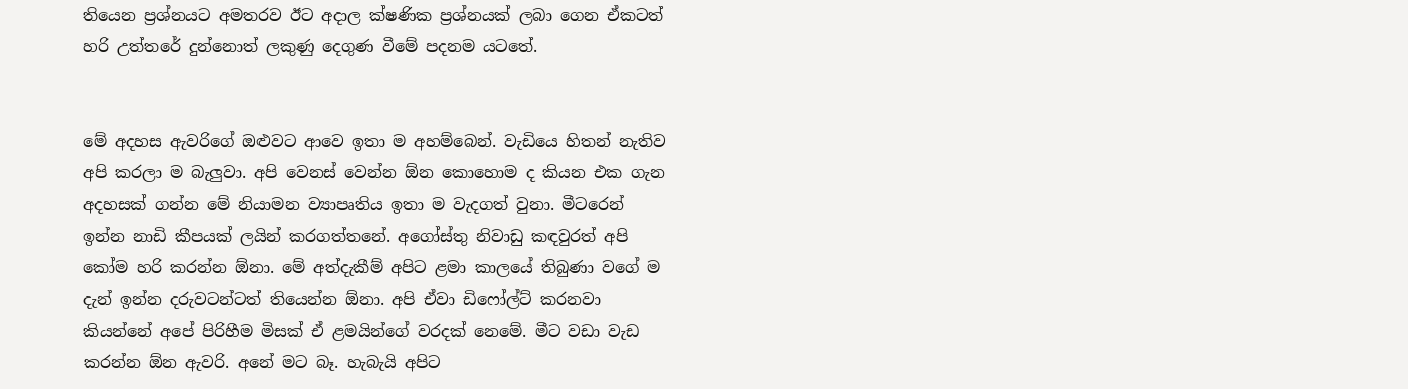තියෙන ප්‍රශ්නයට අමතරව ඊට අදාල ක්ෂණික ප්‍රශ්නයක් ලබා ගෙන ඒකටත් හරි උත්තරේ දුන්නොත් ලකුණු දෙගුණ වීමේ පදනම යටතේ.


මේ අදහස ඇවරිගේ ඔළුවට ආවෙ ඉතා ම අහම්බෙන්. වැඩියෙ හිතන් නැතිව අපි කරලා ම බැලුවා. අපි වෙනස් වෙන්න ඕන කොහොම ද කියන එක ගැන අදහසක් ගන්න මේ නියාමන ව්‍යාපෘතිය ඉතා ම වැදගත් වුනා. මීටරෙන් ඉන්න නාඩි කීපයක් ලයින් කරගත්තනේ. අගෝස්තු නිවාඩු කඳවුරත් අපි කෝම හරි කරන්න ඕනා. මේ අත්දැකීම් අපිට ළමා කාලයේ තිබුණා වගේ ම දැන් ඉන්න දරුවටන්ටත් තියෙන්න ඕනා. අපි ඒවා ඩිෆෝල්ට් කරනවා කියන්නේ අපේ පිරිහීම මිසක් ඒ ළමයින්ගේ වරදක් නෙමේ. මීට වඩා වැඩ කරන්න ඕන ඇවරි. අනේ මට බෑ. හැබැයි අපිට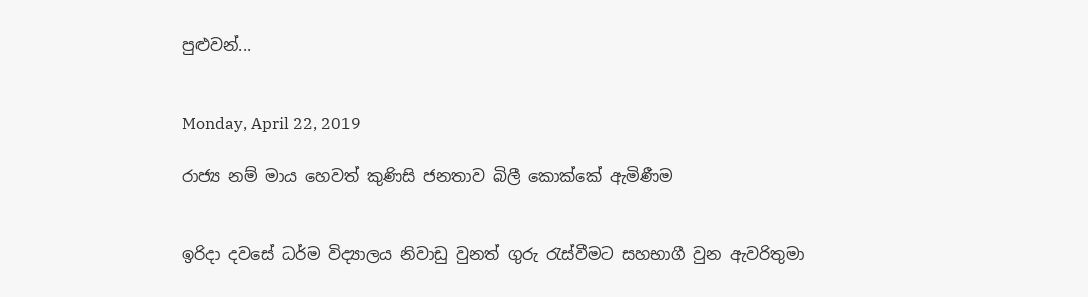පුළුවන්...


Monday, April 22, 2019

රාජ්‍ය නම් මාය හෙවත් කුණිසි ජනතාව බිලී කොක්කේ ඇමිණීම


ඉරිදා දවසේ ධර්ම විද්‍යාලය නිවාඩු වුනත් ගුරු රැස්වීමට සහභාගී වුන ඇවරිතුමා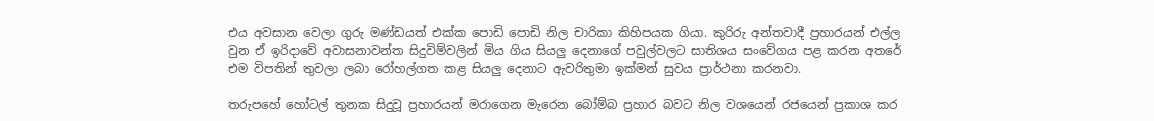එය අවසාන වෙලා ගුරු මණ්ඩයත් එක්ක පොඩි පොඩි නිල චාරිකා කිහිපයක ගියා. කුරිරු අන්තවාදී ප්‍රහාරයන් එල්ල වුන ඒ ඉරිදාවේ අවාසනාවන්ත සිදුවිම්වලින් මිය ගිය සියලු දෙනාගේ පවුල්වලට සාතිශය සංවේගය පළ කරන අතරේ එම විපතින් තුවලා ලබා රෝහල්ගත කළ සියලු දෙනාට ඇවරිතුමා ඉක්මන් සුවය ප්‍රාර්ථනා කරනවා.

තරුපහේ හෝටල් තුනක සිදුවූ ප්‍රහාරයන් මරාගෙන මැරෙන බෝම්බ ප්‍රහාර බවට නිල වශයෙන් රජයෙන් ප්‍රකාශ කර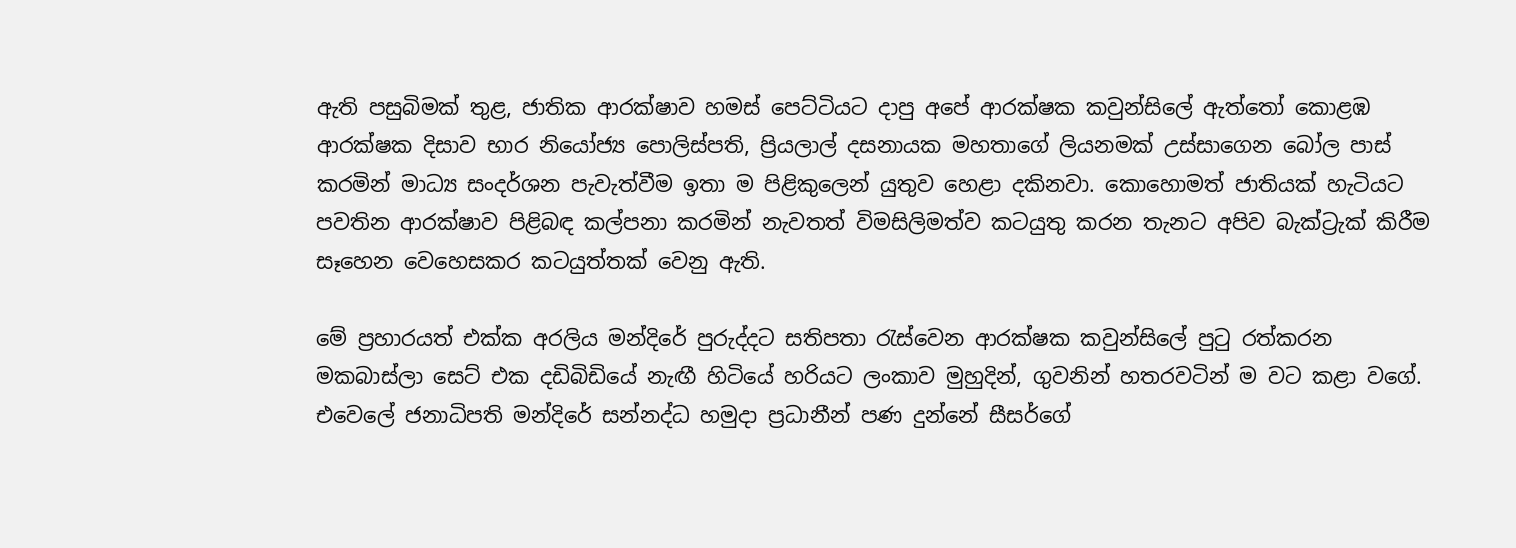ඇති පසුබිමක් තුළ, ජාතික ආරක්ෂාව හමස් පෙට්ටියට දාපු අපේ ආරක්ෂක කවුන්සිලේ ඇත්තෝ කොළඹ ආරක්ෂක දිසාව භාර නියෝජ්‍ය පොලිස්පති, ප්‍රියලාල් දසනායක මහතාගේ ලියනමක් උස්සාගෙන බෝල පාස් කරමින් මාධ්‍ය සංදර්ශන පැවැත්වීම ඉතා ම පිළිකුලෙන් යුතුව හෙළා දකිනවා. කොහොමත් ජාතියක් හැටියට පවතින ආරක්ෂාව පිළිබඳ කල්පනා කරමින් නැවතත් විමසිලිමත්ව කටයුතු කරන තැනට අපිව බැක්ට්‍රැක් කිරීම සෑහෙන වෙහෙසකර කටයුත්තක් වෙනු ඇති.

මේ ප්‍රහාරයත් එක්ක අරලිය මන්දිරේ පුරුද්දට සතිපතා රැස්වෙන ආරක්ෂක කවුන්සිලේ පුටු රත්කරන මකබාස්ලා සෙට් එක දඩිබිඩියේ නැඟී හිටියේ හරියට ලංකාව මුහුදින්, ගුවනින් හතරවටින් ම වට කළා වගේ. එවෙලේ ජනාධිපති මන්දිරේ සන්නද්ධ හමුදා ප්‍රධානීන් පණ දුන්නේ සීසර්ගේ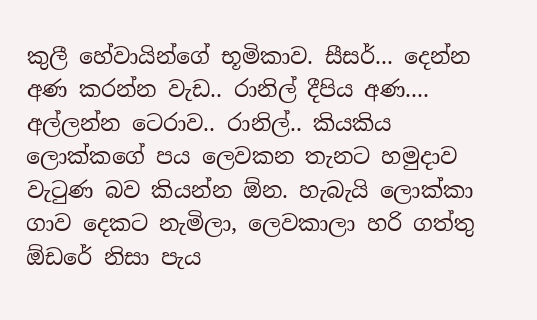කුලී හේවායින්ගේ භූමිකාව. සීසර්... දෙන්න අණ කරන්න වැඩ.. රානිල් දීපිය අණ.... අල්ලන්න ටෙරාව.. රානිල්.. කියකිය ලොක්කගේ පය ලෙවකන තැනට හමුදාව වැටුණ බව කියන්න ඕන. හැබැයි ලොක්කා ගාව දෙකට නැමිලා, ලෙවකාලා හරි ගත්තු ඕඩරේ නිසා පැය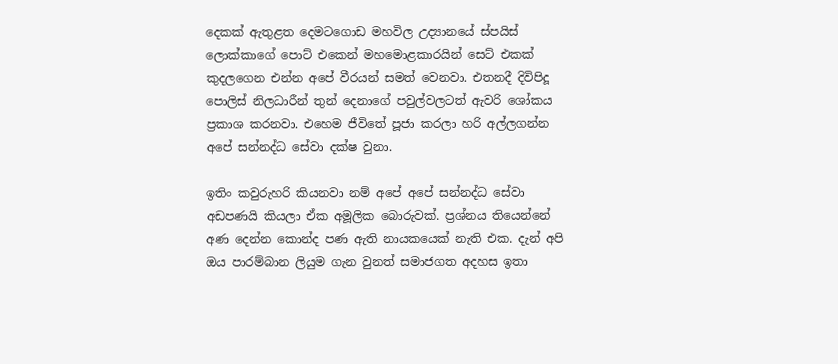දෙකක් ඇතුළත දෙමටගොඩ මහවිල උද්‍යානයේ ස්පයිස් ලොක්කාගේ පොට් එකෙන් මහමොළකාරයින් සෙට් එකක් කුදලගෙන එන්න අපේ වීරයන් සමත් වෙනවා. එතනදී දිවිපිදූ පොලිස් නිලධාරීන් තුන් දෙනාගේ පවුල්වලටත් ඇවරි ශෝකය ප්‍රකාශ කරනවා. එහෙම ජීවිතේ පූජා කරලා හරි අල්ලගන්න අපේ සන්නද්ධ සේවා දක්ෂ වුනා.

ඉතිං කවුරුහරි කියනවා නම් අපේ අපේ සන්නද්ධ සේවා අඩපණයි කියලා ඒක අමූලික බොරුවක්. ප්‍රශ්නය තියෙන්නේ අණ දෙන්න කොන්ද පණ ඇති නායකයෙක් නැති එක. දැන් අපි ඔය පාරම්බාන ලියුම ගැන වුනත් සමාජගත අදහස ඉතා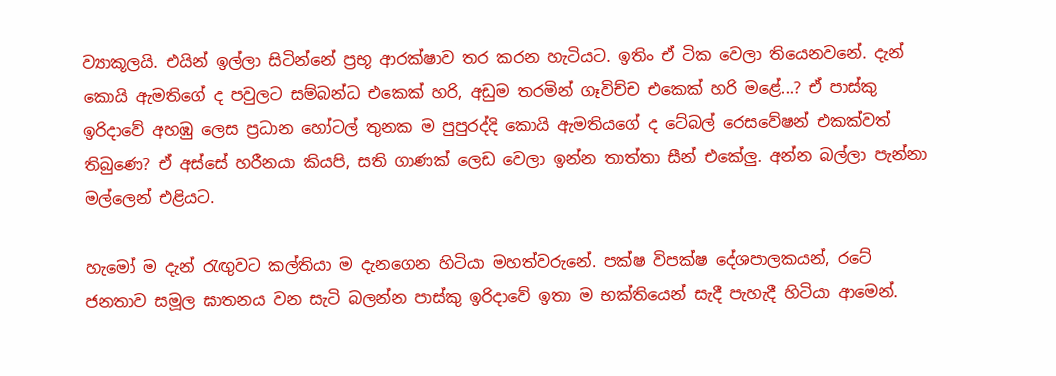ව්‍යාකූලයි. එයින් ඉල්ලා සිටින්නේ ප්‍රභූ ආරක්ෂාව තර කරන හැටියට. ඉතිං ඒ ටික වෙලා තියෙනවනේ. දැන් කොයි ඇමතිගේ ද පවුලට සම්බන්ධ එකෙක් හරි, අඩුම තරමින් ගෑවිච්ච එකෙක් හරි මළේ...? ඒ පාස්කු ඉරිදාවේ අහඹු ලෙස ප්‍රධාන හෝටල් තුනක ම පුපුරද්දි කොයි ඇමතියගේ ද ටේබල් රෙසවේෂන් එකක්වත් තිබුණෙ? ඒ අස්සේ හරීනයා කියපි, සති ගාණක් ලෙඩ වෙලා ඉන්න තාත්තා සීන් එකේලු. අන්න බල්ලා පැන්නා මල්ලෙන් එළියට.

හැමෝ ම දැන් රැඟුවට කල්තියා ම දැනගෙන හිටියා මහත්වරුනේ. පක්ෂ විපක්ෂ දේශපාලකයන්, රටේ ජනතාව සමූල ඝාතනය වන සැටි බලන්න පාස්කු ඉරිදාවේ ඉතා ම භක්තියෙන් සැදී පැහැදී හිටියා ආමෙන්.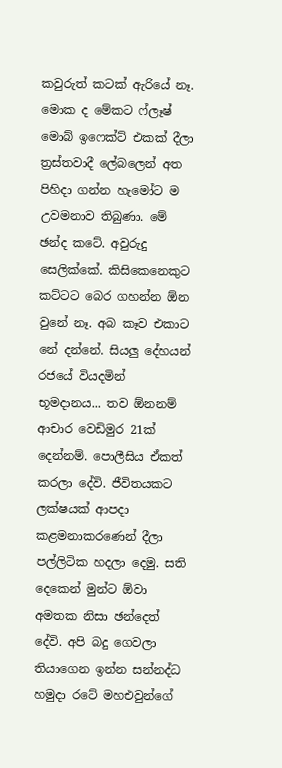කවුරුත් කටක් ඇරියේ නෑ. මොක ද මේකට ෆ්ලෑෂ් මොබ් ඉෆෙක්ට් එකක් දීලා ත්‍රස්තවාදී ලේබලෙන් අත පිහිදා ගන්න හැමෝට ම උවමනාව තිබුණා. මේ ඡන්ද කටේ. අවුරුදු සෙලික්කේ. කිසිකෙනෙකුට කට්ටට බෙර ගහන්න ඕන වුනේ නෑ. අබ කෑව එකාට නේ දන්නේ. සියලු දේහයන් රජයේ වියදමින් භූමදානය... තව ඕනනම් ආචාර වෙඩිමුර 21ක් දෙන්නම්. පොලීසිය ඒකත් කරලා දේවි. ජීවිතයකට ලක්ෂයක් ආපදා කළමනාකරණෙන් දීලා පල්ලිටික හදලා දෙමු. සති දෙකෙන් මුන්ට ඕවා අමතක නිසා ඡන්දෙත් දේවි. අපි බදු ගෙවලා තියාගෙන ඉන්න සන්නද්ධ හමුදා රටේ මහඑවුන්ගේ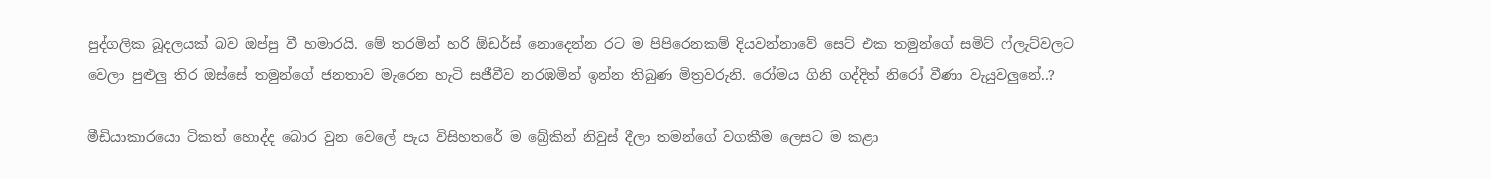පුද්ගලික බූදලයක් බව ඔප්පු වී හමාරයි. මේ තරමින් හරි ඕඩර්ස් නොදෙන්න රට ම පිපිරෙනකම් දියවන්නාවේ සෙට් එක තමුන්ගේ සමිට් ෆ්ලැට්වලට වෙලා පුළුලු තිර ඔස්සේ තමුන්ගේ ජනතාව මැරෙන හැටි සජීවීව නරඹමින් ඉන්න තිබුණ මිත්‍රවරුනි. රෝමය ගිනි ගද්දිත් නිරෝ වීණා වැයුවලුනේ..?

මීඩියාකාරයො ටිකත් හොද්ද බොර වුන වෙලේ පැය විසිහතරේ ම බ්‍රේකින් නිවුස් දීලා තමන්ගේ වගකීම ලෙසට ම කළා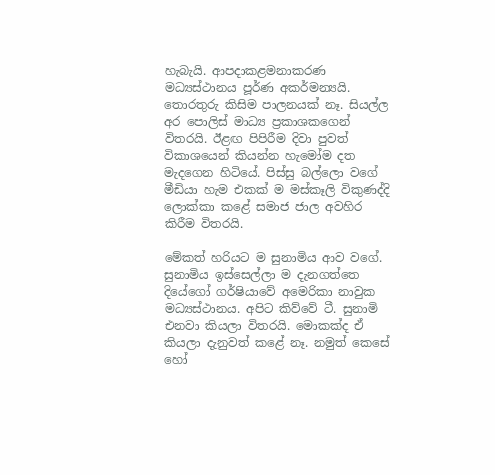හැබැයි. ආපදාකළමනාකරණ මධ්‍යස්ථානය පූර්ණ අකර්මන්‍යයි. තොරතුරු කිසිම පාලනයක් නෑ. සියල්ල අර පොලිස් මාධ්‍ය ප්‍රකාශකගෙන් විතරයි. ඊළඟ පිපිරීම දිවා පුවත් විකාශයෙන් කියන්න හැමෝම දත මැදගෙන හිටියේ. පිස්සු බල්ලො වගේ මීඩියා හැම එකක් ම මස්කෑලි විකුණද්දි ලොක්කා කළේ සමාජ ජාල අවහිර කිරීම විතරයි.

මේකත් හරියට ම සුනාමිය ආව වගේ. සුනාමිය ඉස්සෙල්ලා ම දැනගත්තෙ දියේගෝ ගර්ෂියාවේ අමෙරිකා නාවුක මධ්‍යස්ථානය. අපිට කිව්වේ ටී. සුනාමි එනවා කියලා විතරයි. මොකක්ද ඒ කියලා දැනුවත් කළේ නෑ. නමුත් කෙසේ හෝ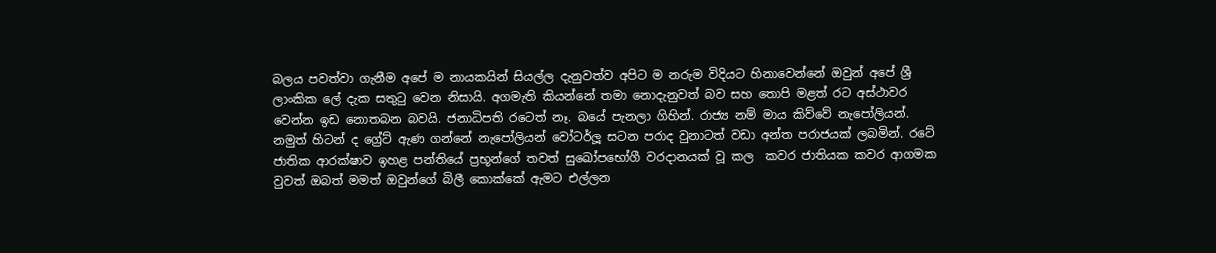බලය පවත්වා ගැනීම අපේ ම නායකයින් සියල්ල දැනුවත්ව අපිට ම නරුම විදියට හිනාවෙන්නේ ඔවුන් අපේ ශ්‍රී ලාංකික ලේ දැක සතුටු වෙන නිසායි. අගමැති කියන්නේ තමා නොදැනුවත් බව සහ තොපි මළත් රට අස්ථාවර වෙන්න ඉඩ නොතබන බවයි. ජනාධිපති රටෙත් නෑ. බයේ පැනලා ගිහින්. රාජ්‍ය නම් මාය කිව්වේ නැපෝලියන්. නමුත් හිටන් ද ග්‍රේට් ඇණ ගන්නේ නැපෝලියන් වෝටර්ලූ සටන පරාද වුනාටත් වඩා අන්ත පරාජයක් ලබමින්. රටේ ජාතික ආරක්ෂාව ඉහළ පන්තියේ ප්‍රභූන්ගේ තවත් සුඛෝපභෝගී වරදානයක් වූ කල  කවර ජාතියක කවර ආගමක වුවත් ඔබත් මමත් ඔවුන්ගේ බිලී කොක්කේ ඇමට එල්ලන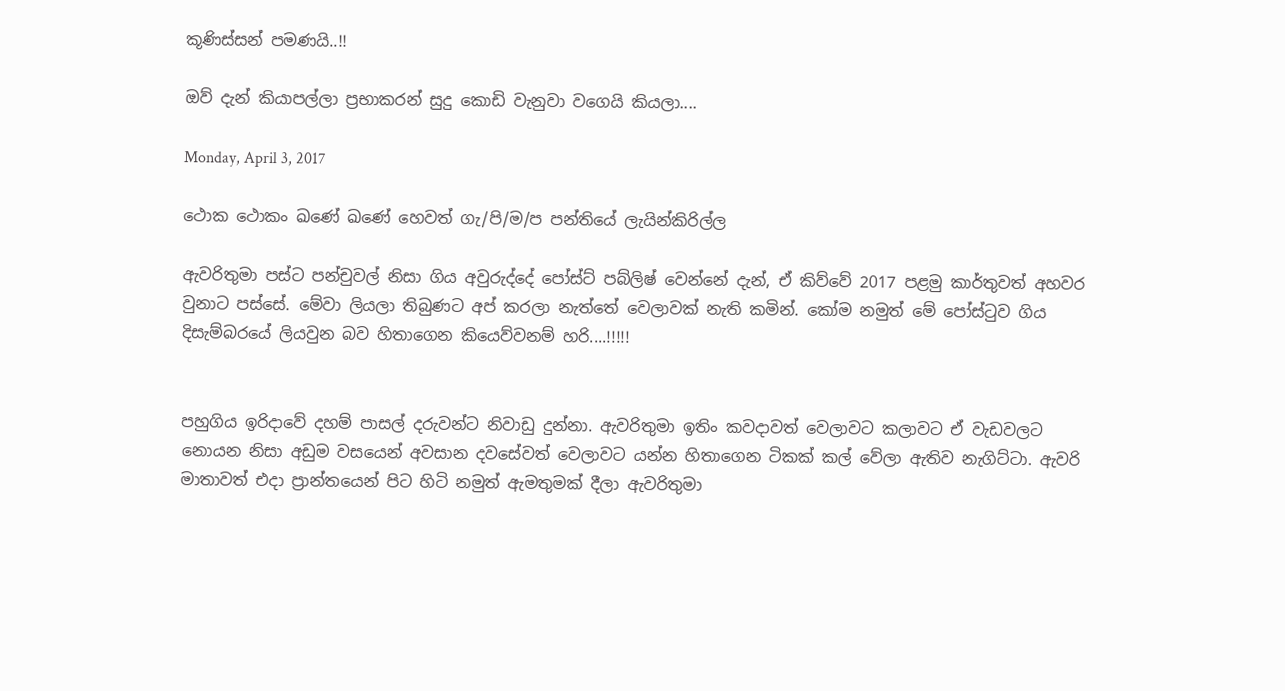කූණිස්සන් පමණයි..!!

ඔව් දැන් කියාපල්ලා ප්‍රභාකරන් සුදු කොඩි වැනුවා වගෙයි කියලා....

Monday, April 3, 2017

ථොක ථොකං ඛණේ ඛණේ හෙවත් ගැ/පි/ම/ප පන්තියේ ලැයින්කිරිල්ල

ඇවරිතුමා පස්ට පන්චුවල් නිසා ගිය අවුරුද්දේ පෝස්ට් පබ්ලිෂ් වෙන්නේ දැන්, ඒ කිව්වේ 2017 පළමු කාර්තුවත් අහවර වුනාට පස්සේ. මේවා ලියලා තිබුණට අප් කරලා නැත්තේ වෙලාවක් නැති කමින්. කෝම නමුත් මේ පෝස්ටුව ගිය දිසැම්බරයේ ලියවුන බව හිතාගෙන කියෙව්වනම් හරි....!!!!!


පහුගිය ඉරිදාවේ දහම් පාසල් දරුවන්ට නිවාඩු දුන්නා. ඇවරිතුමා ඉතිං කවදාවත් වෙලාවට කලාවට ඒ වැඩවලට නොයන නිසා අඩුම වසයෙන් අවසාන දවසේවත් වෙලාවට යන්න හිතාගෙන ටිකක් කල් වේලා ඇතිව නැගිට්ටා. ඇවරි මාතාවත් එදා ප්‍රාන්තයෙන් පිට හිටි නමුත් ඇමතුමක් දීලා ඇවරිතුමා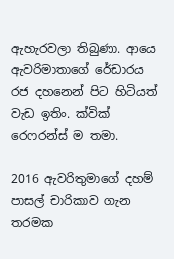ඇහැරවලා තිබුණා. ආයෙ ඇවරිමාතාගේ රේඩාරය රජ දහනෙන් පිට හිටියත් වැඩ ඉතිං. ක්වික් රෙෆරන්ස් ම තමා.

2016 ඇවරිතුමාගේ දහම් පාසල් චාරිකාව ගැන තරමක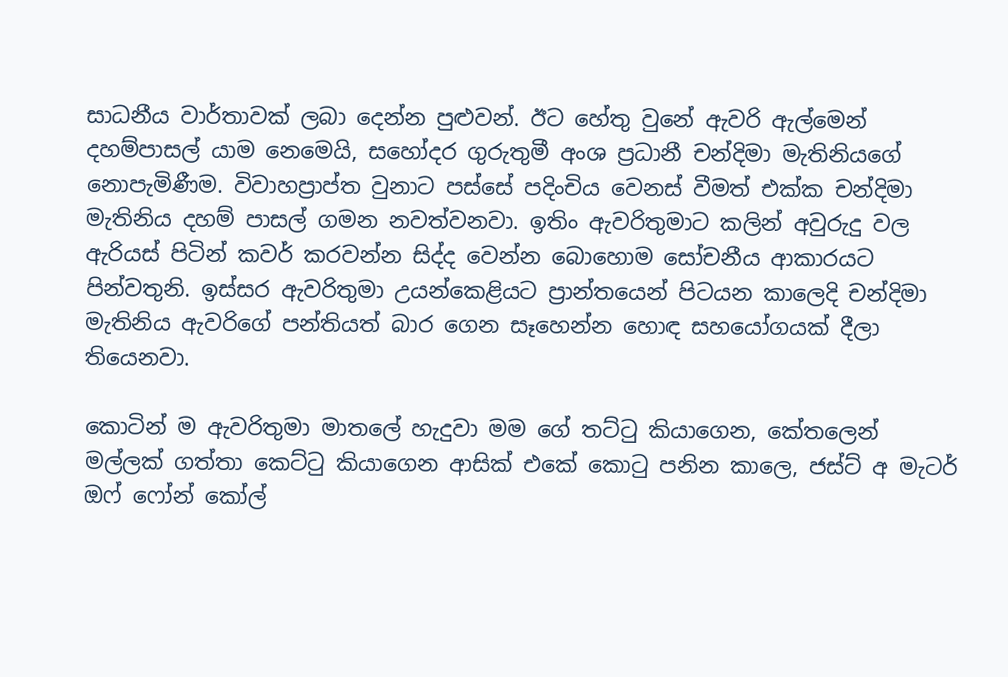සාධනීය වාර්තාවක් ලබා දෙන්න පුළුවන්. ඊට හේතු වුනේ ඇවරි ඇල්මෙන් දහම්පාසල් යාම නෙමෙයි, සහෝදර ගුරුතුමී අංශ ප්‍රධානී චන්දිමා මැතිනියගේ නොපැමිණීම. විවාහප්‍රාප්ත වුනාට පස්සේ පදිංචිය වෙනස් වීමත් එක්ක චන්දිමා මැතිනිය දහම් පාසල් ගමන නවත්වනවා. ඉතිං ඇවරිතුමාට කලින් අවුරුදු වල ඇරියස් පිටින් කවර් කරවන්න සිද්ද වෙන්න බොහොම සෝචනීය ආකාරයට පින්වතුනි. ඉස්සර ඇවරිතුමා උයන්කෙළියට ප්‍රාන්තයෙන් පිටයන කාලෙදි චන්දිමා මැතිනිය ඇවරිගේ පන්තියත් බාර ගෙන සෑහෙන්න හොඳ සහයෝගයක් දීලා තියෙනවා.

කොටින් ම ඇවරිතුමා මාතලේ හැදුවා මම ගේ තට්ටු කියාගෙන, කේතලෙන් මල්ලක් ගත්තා කෙට්ටු කියාගෙන ආසික් එකේ කොටු පනින කාලෙ, ජස්ට් අ මැටර් ඔෆ් ෆෝන් කෝල්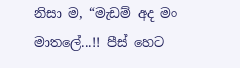නිසා ම, “මැඩම් අද මං මාතලේ...!! පීස් හෙට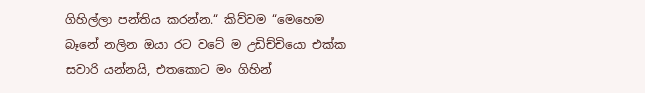ගිහිල්ලා පන්තිය කරන්න.“ කිව්වම “මෙහෙම බෑනේ නලින ඔයා රට වටේ ම උඩිච්චියො එක්ක සවාරි යන්නයි, එතකොට මං ගිහින්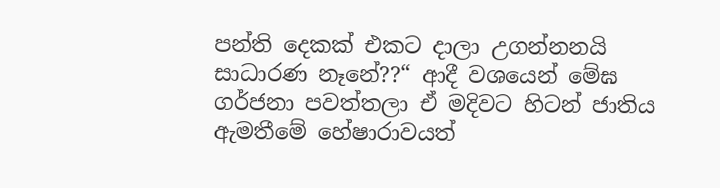පන්ති දෙකක් එකට දාලා උගන්නනයි සාධාරණ නෑනේ??“ ආදී වශයෙන් මේඝ ගර්ජනා පවත්තලා ඒ මදිවට හිටන් ජාතිය ඇමතීමේ හේෂාරාවයත්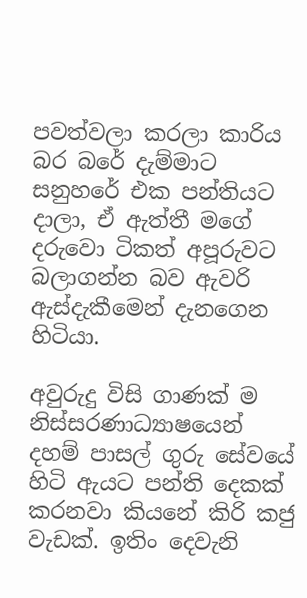පවත්වලා කරලා කාරිය බර බරේ දැම්මාට සනුහරේ එක පන්තියට දාලා, ඒ ඇත්තී මගේ දරුවො ටිකත් අපූරුවට බලාගන්න බව ඇවරි ඇස්දැකීමෙන් දැනගෙන හිටියා.

අවුරුදු විසි ගාණක් ම නිස්සරණාධ්‍යාෂයෙන් දහම් පාසල් ගුරු සේවයේ හිටි ඇයට පන්ති දෙකක් කරනවා කියනේ කිරි කජු වැඩක්. ඉතිං දෙවැනි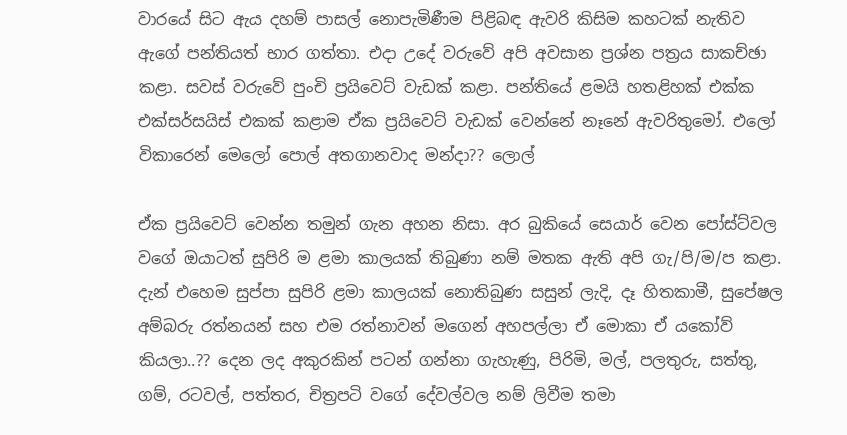වාරයේ සිට ඇය දහම් පාසල් නොපැමිණීම පිළිබඳ ඇවරි කිසිම කහටක් නැතිව ඇගේ පන්තියත් භාර ගත්තා. එදා උදේ වරුවේ අපි අවසාන ප්‍රශ්න පත්‍රය සාකච්ඡා කළා. සවස් වරුවේ පුංචි ප්‍රයිවෙට් වැඩක් කළා. පන්තියේ ළමයි හතළිහක් එක්ක එක්සර්සයිස් එකක් කළාම ඒක ප්‍රයිවෙට් වැඩක් වෙන්නේ නෑනේ ඇවරිතුමෝ. එලෝ විකාරෙන් මෙලෝ පොල් අතගානවාද මන්දා?? ලොල්

ඒක ප්‍රයිවෙට් වෙන්න තමුන් ගැන අහන නිසා. අර බුකියේ සෙයාර් වෙන පෝස්ට්වල වගේ ඔයාටත් සුපිරි ම ළමා කාලයක් තිබුණා නම් මතක ඇති අපි ගැ/පි/ම/ප කළා. දැන් එහෙම සුප්පා සුපිරි ළමා කාලයක් නොතිබුණ සසුන් ලැදි, දෑ හිතකාමී, සුපේෂල අම්බරු රත්නයන් සහ එම රත්නාවන් මගෙන් අහපල්ලා ඒ මොකා ඒ යකෝව් කියලා..?? දෙන ලද අකුරකින් පටන් ගන්නා ගැහැණු, පිරිමි, මල්, පලතුරු, සත්තු, ගම්, රටවල්, පත්තර, චිත්‍රපටි වගේ දේවල්වල නම් ලිවීම තමා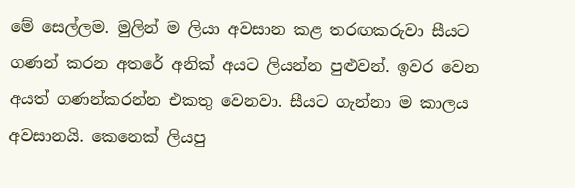මේ සෙල්ලම. මුලින් ම ලියා අවසාන කළ තරඟකරුවා සීයට ගණන් කරන අතරේ අනික් අයට ලියන්න පුළුවන්. ඉවර වෙන අයත් ගණන්කරන්න එකතු වෙනවා. සීයට ගැන්නා ම කාලය අවසානයි. කෙනෙක් ලියපු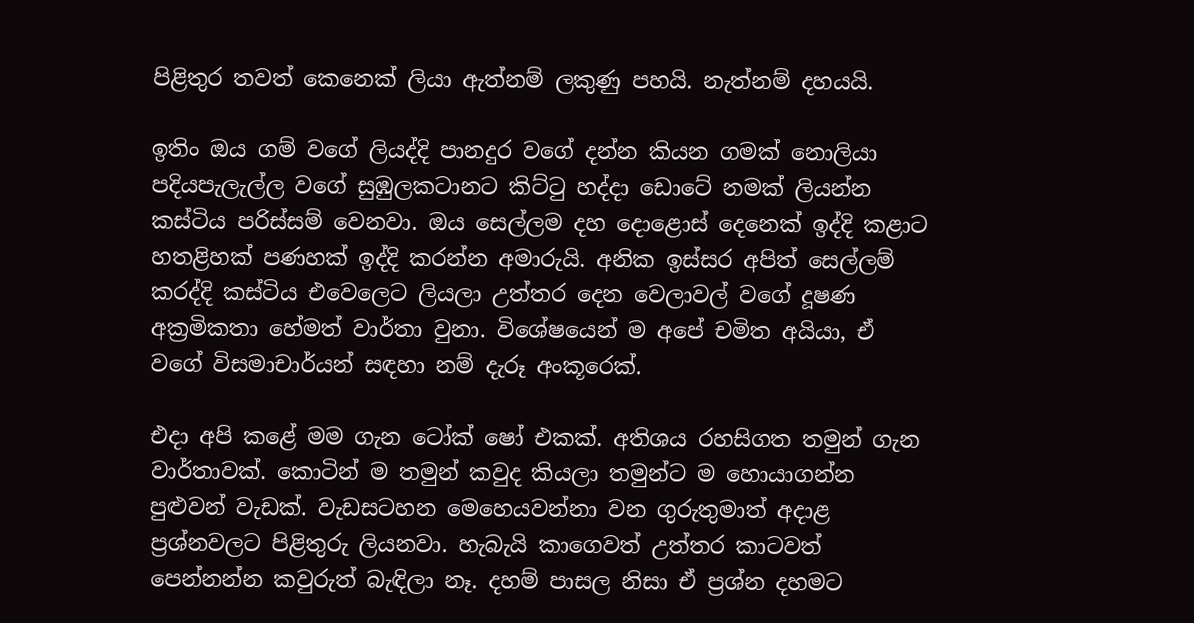පිළිතුර තවත් කෙනෙක් ලියා ඇත්නම් ලකුණු පහයි. නැත්නම් දහයයි.

ඉතිං ඔය ගම් වගේ ලියද්දි පානදුර වගේ දන්න කියන ගමක් නොලියා පදියපැලැල්ල වගේ සුඹුලකටානට කිට්ටු හද්දා ඩොටේ නමක් ලියන්න කස්ටිය පරිස්සම් වෙනවා. ඔය සෙල්ලම දහ දොළොස් දෙනෙක් ඉද්දි කළාට හතළිහක් පණහක් ඉද්දි කරන්න අමාරුයි. අනික ඉස්සර අපිත් සෙල්ලම් කරද්දි කස්ටිය එවෙලෙට ලියලා උත්තර දෙන වෙලාවල් වගේ දූෂණ අක්‍රමිකතා හේමත් වාර්තා වුනා. විශේෂයෙන් ම අපේ චමිත අයියා, ඒ වගේ විසමාචාර්යන් සඳහා නම් දැරූ අංකූරෙක්.

එදා අපි කළේ මම ගැන ටෝක් ෂෝ එකක්. අතිශය රහසිගත තමුන් ගැන වාර්තාවක්. කොටින් ම තමුන් කවුද කියලා තමුන්ට ම හොයාගන්න පුළුවන් වැඩක්. වැඩසටහන මෙහෙයවන්නා වන ගුරුතුමාත් අදාළ ප්‍රශ්නවලට පිළිතුරු ලියනවා. හැබැයි කාගෙවත් උත්තර කාටවත් පෙන්නන්න කවුරුත් බැඳිලා නෑ. දහම් පාසල නිසා ඒ ප්‍රශ්න දහමට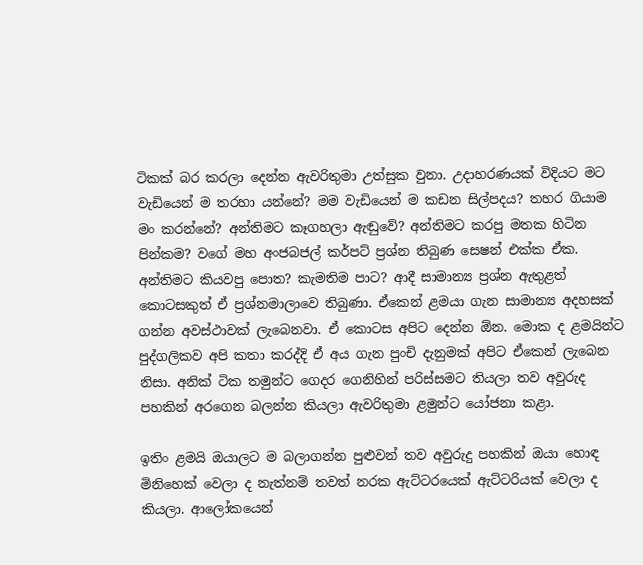ටිකක් බර කරලා දෙන්න ඇවරිතුමා උත්සුක වුනා. උදාහරණයක් විදියට මට වැඩියෙන් ම තරහා යන්නේ? මම වැඩියෙන් ම කඩන සිල්පදය? තහර ගියාම මං කරන්නේ? අන්තිමට කෑගහලා ඇ‍ඬුවේ? අන්තිමට කරපු මතක හිටින පින්කම? වගේ මහ අංජබජල් කර්පට් ප්‍රශ්න තිබුණ සෙෂන් එක්ක ඒක. අන්තිමට කියවපු පොත? කැමතිම පාට? ආදී සාමාන්‍ය ප්‍රශ්න ඇතුළත් කොටසකුත් ඒ ප්‍රශ්නමාලාවෙ තිබුණා. ඒකෙන් ළමයා ගැන සාමාන්‍ය අදහසක් ගන්න අවස්ථාවක් ලැබෙනවා. ඒ කොටස අපිට දෙන්න ඕන. මොක ද ළමයින්ට පුද්ගලිකව අපි කතා කරද්දි ඒ අය ගැන පුංචි දැනුමක් අපිට ඒකෙන් ලැබෙන නිසා. අනික් ටික තමුන්ට ගෙදර ගෙනිහින් පරිස්සමට තියලා තව අවුරුද පහකින් අරගෙන බලන්න කියලා ඇවරිතුමා ළමුන්ට යෝජනා කළා.

ඉතිං ළමයි ඔයාලට ම බලාගන්න පුළුවන් තව අවුරුදු පහකින් ඔයා හොඳ මිනිහෙක් වෙලා ද නැත්නම් තවත් නරක ඇට්ටරයෙක් ඇට්ටරියක් වෙලා ද කියලා. ආලෝකයෙන්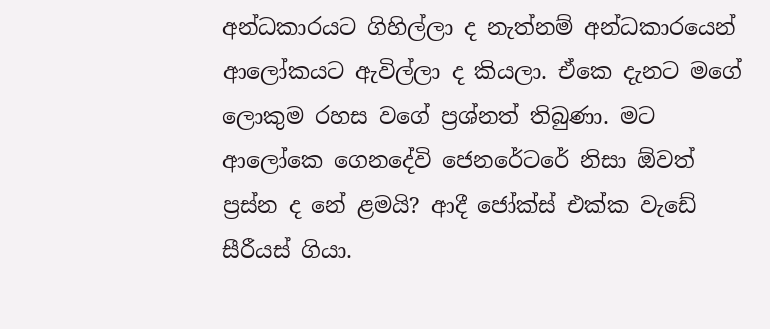අන්ධකාරයට ගිහිල්ලා ද නැත්නම් අන්ධකාරයෙන් ආලෝකයට ඇවිල්ලා ද කියලා. ඒකෙ දැනට මගේ ලොකුම රහස වගේ ප්‍රශ්නත් තිබුණා. මට ආලෝකෙ ගෙනදේවි ජෙනරේටරේ නිසා ඕවත් ප්‍රස්න ද නේ ළමයි? ආදී ජෝක්ස් එක්ක වැඩේ සීරීයස් ගියා.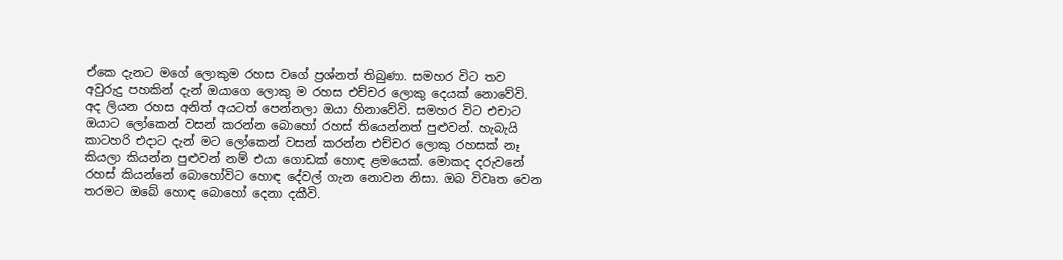ඒකෙ දැනට මගේ ලොකුම රහස වගේ ප්‍රශ්නත් තිබුණා. සමහර විට තව අවුරුදු පහකින් දැන් ඔයාගෙ ලොකු ම රහස එච්චර ලොකු දෙයක් නොවේවි. අද ලියන රහස අනිත් අයටත් පෙන්නලා ඔයා හිනාවේවි. සමහර විට එචාට ඔයාට ලෝකෙන් වසන් කරන්න බොහෝ රහස් තියෙන්නත් පුළුවන්. හැබැයි කාටහරි එදාට දැන් මට ලෝකෙන් වසන් කරන්න එච්චර ලොකු රහසක් නෑ කියලා කියන්න පුළුවන් නම් එයා ගොඩක් හොඳ ළමයෙක්. මොකද දරුවනේ රහස් කියන්නේ බොහෝවිට හොඳ දේවල් ගැන නොවන නිසා. ඔබ විවෘත වෙන තරමට ඔබේ හොඳ බොහෝ දෙනා දකීවි.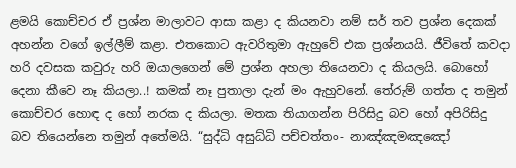ළමයි කොච්චර ඒ ප්‍රශ්න මාලාවට ආසා කළා ද කියනවා නම් සර් තව ප්‍රශ්න දෙකක් අහන්න වගේ ඉල්ලීම් කළා. එතකොට ඇවරිතුමා ඇහුවේ එක ප්‍රශ්නයයි. ජීවිතේ කවදා හරි දවසක කවුරු හරි ඔයාලගෙන් මේ ප්‍රශ්න අහලා තියෙනවා ද කියලයි. බොහෝ දෙනා කීවෙ නෑ කියලා..! කමක් නෑ පුතාලා දැන් මං ඇහුවනේ. තේරුම් ගත්ත ද තමුන් කොච්චර හොඳ ද හෝ නරක ද කියලා. මතක තියාගන්න පිරිසිදු බව හෝ අපිරිසිදු බව තියෙන්නෙ තමුන් අතේමයි. “සුද්ධි අසුධ්ධි පච්චත්තං- නාඤ්ඤමඤඤෝ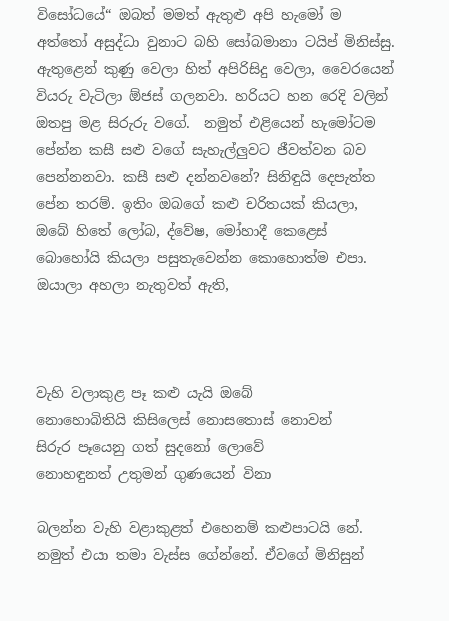විසෝධයේ“ ඔබත් මමත් ඇතුළු අපි හැමෝ ම අත්තෝ අසුද්ධා වුනාට බහි සෝබමානා ටයිප් මිනිස්සු. ඇතුළෙන් කුණු වෙලා හිත් අපිරිසිදු වෙලා, වෛරයෙන් වියරු වැටිලා ඕජස් ගලනවා. හරියට හන රෙදි වලින් ඔතපු මළ සිරුරු වගේ.  නමුත් එළියෙන් හැමෝටම පේන්න කසී සළු වගේ සැහැල්ලුවට ජීවත්වන බව පෙන්නනවා. කසී සළු දන්නවනේ? සිනිඳුයි දෙපැත්ත පේන තරම්. ඉතිං ඔබගේ කළු චරිතයක් කියලා, ඔබේ හිතේ ලෝබ, ද්වේෂ, මෝහාදී කෙළෙස් බොහෝයි කියලා පසුතැවෙන්න කොහොත්ම එපා. ඔයාලා අහලා නැතුවත් ඇති,



වැහි වලාකුළ පෑ කළු යැයි ඔබේ
නොහොබිතියි කිසිලෙස් නොසතොස් නොවන්
සිරුර පෑයෙනු ගත් සුදනෝ ලොවේ
නොහඳුනත් උතුමන් ගුණයෙන් විනා

බලන්න වැහි වළාකුළත් එහෙනම් කළුපාටයි නේ. නමුත් එයා තමා වැස්ස ගේන්නේ. ඒවගේ මිනිසුන්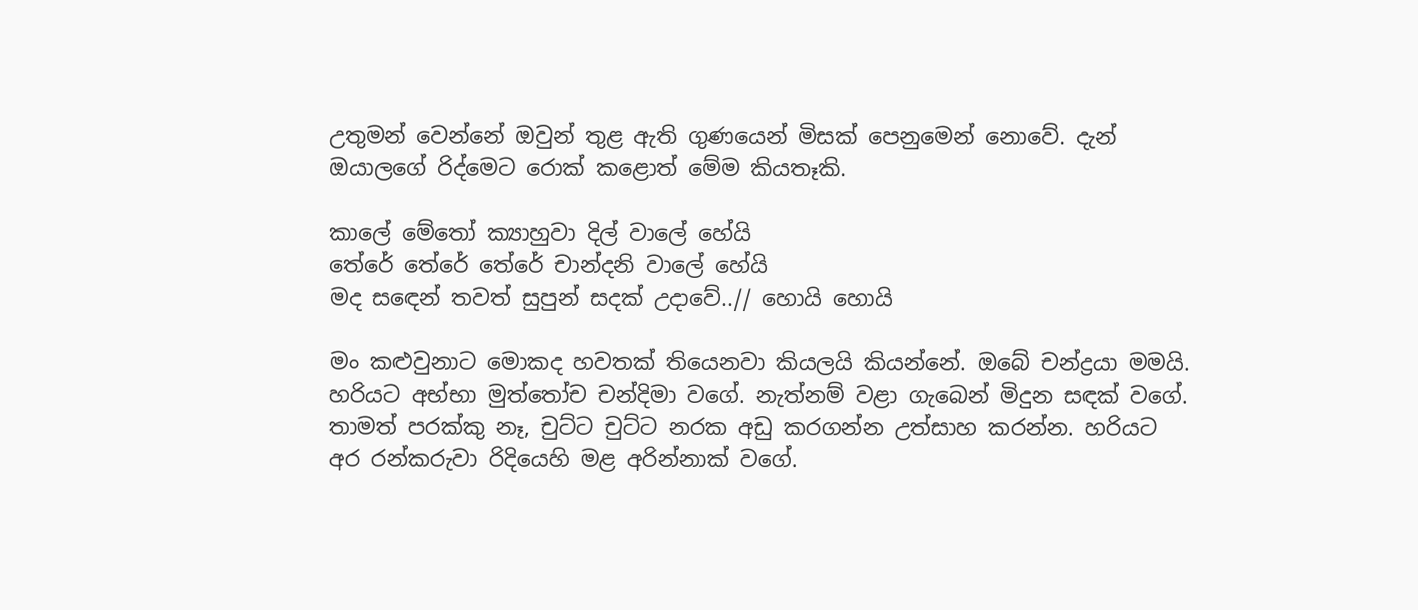උතුමන් වෙන්නේ ඔවුන් තුළ ඇති ගුණයෙන් මිසක් පෙනුමෙන් නොවේ. දැන් ඔයාලගේ රිද්මෙට රොක් කළොත් මේම කියතෑකි.

කාලේ මේතෝ ක්‍යාහුවා දිල් වාලේ හේයි
තේරේ තේරේ තේරේ චාන්දනි වාලේ හේයි
මද සඳෙන් තවත් සුපුන් සදක් උදාවේ..// හොයි හොයි

මං කළුවුනාට මොකද හවතක් තියෙනවා කියලයි කියන්නේ. ඔබේ චන්ද්‍රයා මමයි. හරියට අභ්භා මුත්තෝච චන්දිමා වගේ. නැත්නම් වළා ගැබෙන් මිදුන සඳක් වගේ. තාමත් පරක්කු නෑ, චුට්ට චුට්ට නරක අඩු කරගන්න උත්සාහ කරන්න. හරියට අර රන්කරුවා රිදියෙහි මළ අරින්නාක් වගේ.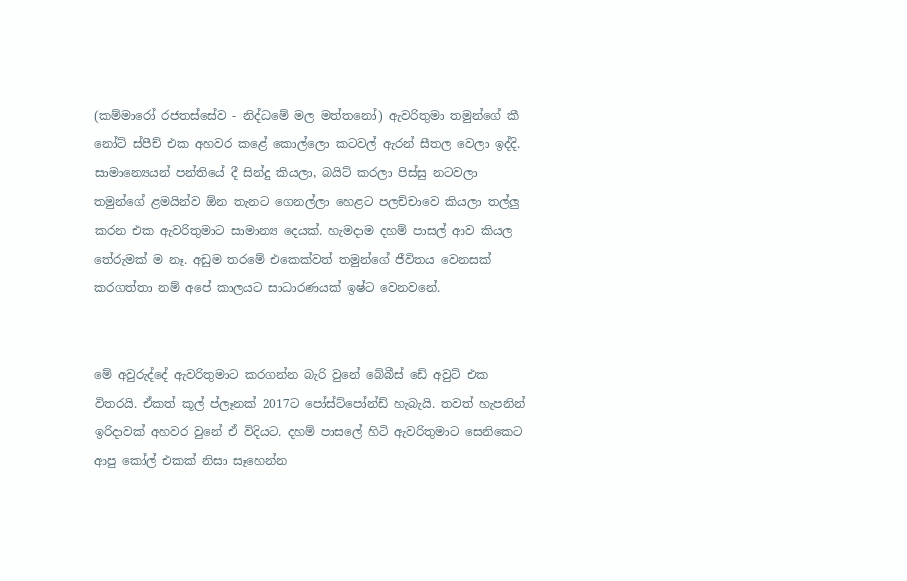(කම්මාරෝ රජතස්සේව - නිද්ධමේ මල මත්තනෝ) ඇවරිතුමා තමුන්ගේ කී නෝට් ස්පීච් එක අහවර කළේ කොල්ලො කටවල් ඇරන් සීතල වෙලා ඉද්දි. සාමාන්‍යෙයන් පන්තියේ දී සින්දු කියලා, බයිට් කරලා පිස්සු නටවලා තමුන්ගේ ළමයින්ව ඕන තැනට ගෙනල්ලා හෙළට පලච්චාවෙ කියලා තල්ලු කරන එක ඇවරිතුමාට සාමාන්‍ය දෙයක්. හැමදාම දහම් පාසල් ආව කියල තේරුමක් ම නෑ. අඩුම තරමේ එකෙක්වත් තමුන්ගේ ජීවිතය වෙනසක් කරගත්තා නම් අපේ කාලයට සාධාරණයක් ඉෂ්ට වෙනවනේ.


මේ අවුරුද්දේ ඇවරිතුමාට කරගන්න බැරි වුනේ බේබීස් ඩේ අවුට් එක විතරයි. ඒකත් කූල් ප්ලෑනක් 2017ට පෝස්ට්පෝන්ඩ් හැබැයි. තවත් හැපනින් ඉරිදාවක් අහවර වුනේ ඒ විදියට. දහම් පාසලේ හිටි ඇවරිතුමාට සෙනිකෙට ආපු කෝල් එකක් නිසා සෑහෙන්න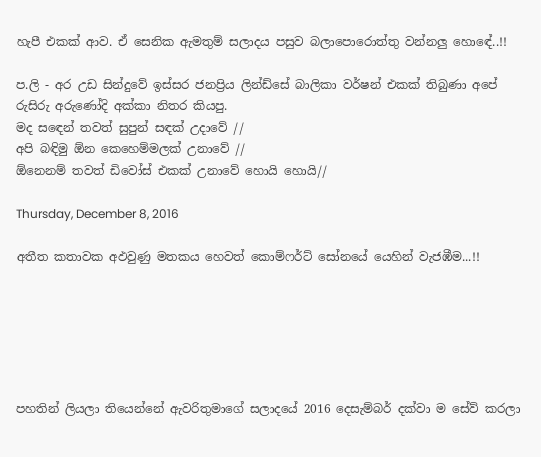හැපී එකක් ආව. ඒ සෙනික ඇමතුම් සලාදය පසුව බලාපොරොත්තු වන්නලු හොඳේ..!!

ප.ලි - අර උඩ සින්දුවේ ඉස්සර ජනප්‍රිය ලින්ඩ්සේ බාලිකා වර්ෂන් එකක් තිබුණා අපේ රුසිරු අරුණෝදි අක්කා නිතර කියපු.
මද සඳෙන් තවත් සුපුන් සඳක් උදාවේ //
අපි බඳිමු ඕන කෙහෙම්මලක් උනාවේ //
ඕනෙනම් තවත් ඩිවෝස් එකක් උනාවේ හොයි හොයි//

Thursday, December 8, 2016

අතීත කතාවක අඵවුණු මතකය හෙවත් කොම්ෆර්ට් සෝනයේ යෙහින් වැජඹීම...!!






පහතින් ලියලා තියෙන්නේ ඇවරිතුමාගේ සලාදයේ 2016 දෙසැම්බර් දක්වා ම සේව් කරලා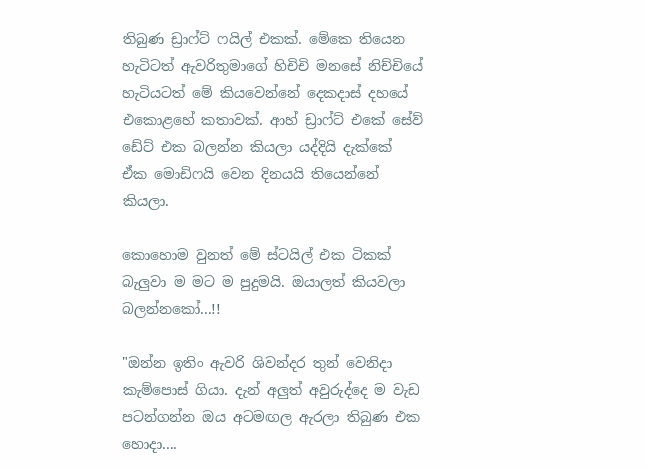තිබුණ ඩ්‍රාෆ්ට් ෆයිල් එකක්. මේකෙ තියෙන හැටිටත් ඇවරිතුමාගේ හිචිචි මනසේ නිච්චියේ හැටියටත් මේ කියවෙන්නේ දෙකදාස් දහයේ එකොළහේ කතාවක්. ආහ් ඩ්‍රාෆ්ට් එකේ සේව් ඩේට් එක බලන්න කියලා යද්දියි දැක්කේ ඒක මොඩිෆයි වෙන දිනයයි තියෙන්නේ කියලා.

කොහොම වුනත් මේ ස්ටයිල් එක ටිකක් බැලුවා ම මට ම පුදුමයි. ඔයාලත් කියවලා බලන්නකෝ...!!

"ඔන්න ඉතිං ඇවරි ශිවන්දර තුන් වෙනිදා කැම්පොස් ගියා. දැන් අලුත් අවුරුද්දෙ ම වැඩ පටන්ගන්න ඔය අටමඟල ඇරලා තිබුණ එක හොදා....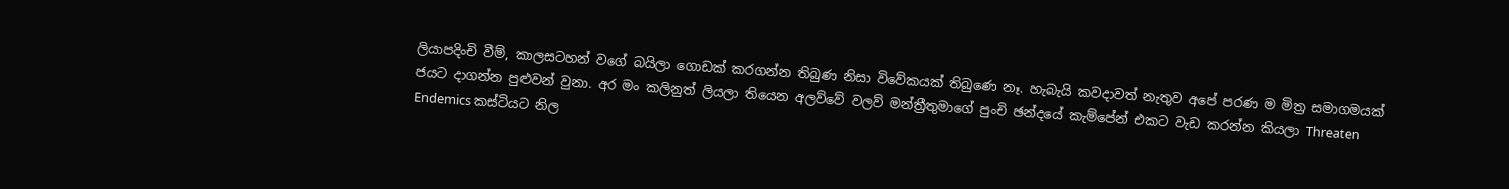ලියාපදිංචි වීම්, කාලසටහන් වගේ බයිලා ගොඩක් කරගන්න තිබුණ නිසා විවේකයක් තිබුණෙ නෑ. හැබැයි කවදාවත් නැතුව අපේ පරණ ම මිත්‍ර සමාගමයක් ජයට දාගන්න පුළුවන් වුනා. අර මං කලිනුත් ලියලා තියෙන අලව්වේ වලව් මන්ත්‍රීතුමාගේ පුංචි ඡන්දයේ කැම්පේන් එකට වැඩ කරන්න කියලා Threaten Endemics කස්ටියට නිල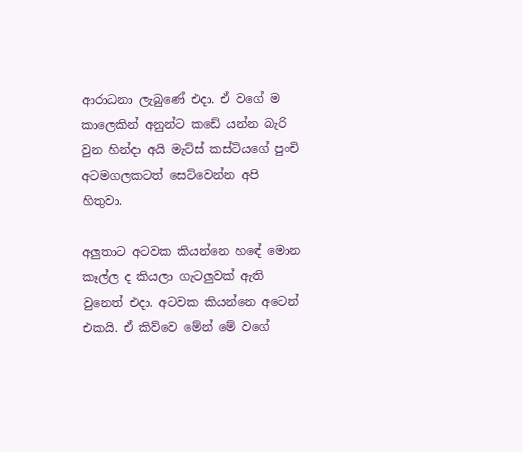ආරාධනා ලැබුණේ එදා. ඒ වගේ ම කාලෙකින් අනුන්ට කඩේ යන්න බැරි වුන හින්දා අයි මැට්ස් කස්ටියගේ පුංචි අටමගලකටත් සෙට්වෙන්න අපි හිතුවා.

අලුතාට අටවක කියන්නෙ හ‍ඳේ මොන කෑල්ල ද කියලා ගැටලුවක් ඇති වුනෙත් එදා. අටවක කියන්නෙ අටෙන් එකයි. ඒ කිව්වෙ මේන් මේ වගේ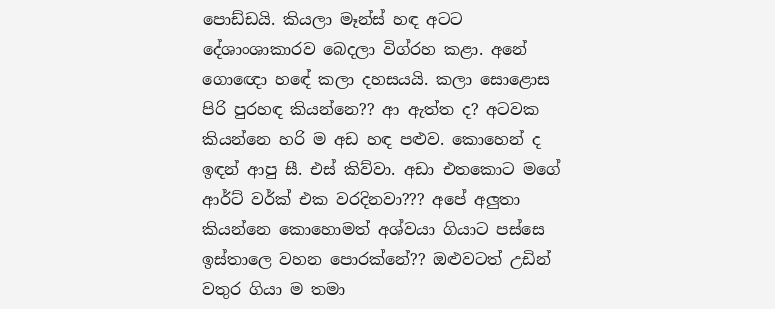පොඩ්ඩයි. කියලා මෑන්ස් හඳ අටට දේශාංශාකාරව බෙදලා විග්රහ කළා. අනේ ගොඥො හ‍‍ඳේ කලා දහසයයි. කලා සොළොස පිරි පුරහඳ කියන්නෙ?? ආ ඇත්ත ද? අටවක කියන්නෙ හරි ම අඩ හඳ පළුව. කොහෙන් ද ඉඳන් ආපු සී. එස් කිව්වා. අඩා එතකොට මගේ ආර්ට් වර්ක් එක වරදිනවා??? අපේ අලුතා කියන්නෙ කොහොමත් අශ්වයා ගියාට පස්සෙ ඉස්තාලෙ වහන පො‍රක්නේ?? ඔළුවටත් උඩින් වතුර ගියා ම තමා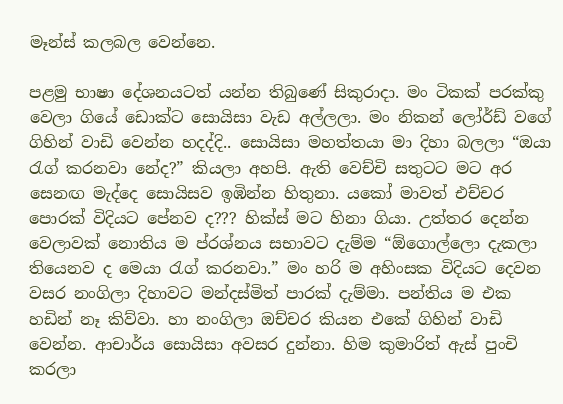මෑන්ස් කලබල වෙන්නෙ.

පළමු භාෂා දේශනයටත් යන්න තිබුණේ සිකුරාදා. මං ටිකක් පරක්කු වෙලා ගියේ ඩොක්ට සොයිසා වැඩ අල්ලලා. මං නිකන් ලෝර්ඩ් වගේ ගිහින් වාඩි වෙන්න හදද්දි.. සොයිසා මහත්තයා මා දිහා බලලා “ඔයා රැග් කරනවා නේද?” කියලා අහපි. ඇති වෙච්චි සතුටට මට අර සෙනඟ මැද්දෙ සොයිසව ඉඹින්න හිතුනා. යකෝ මාවත් එච්චර පොරක් විදියට පේනව ද??? හික්ස් මට හිනා ගියා. උත්තර දෙන්න වෙලාවක් නොතිය ම ප්රශ්නය සභාවට දැම්ම “ඕගොල්ලො දැකලා තියෙනව ද මෙයා රැග් කරනවා.” මං හරි ම අහිංසක විදියට දෙවන වසර නංගිලා දිහාවට මන්දස්මිත් පාරක් දැම්මා. පන්තිය ම එක හඩින් නෑ කිව්වා. හා නංගිලා ඔච්චර කියන එකේ ගිහින් වාඩි වෙන්න. ආචාර්ය සොයිසා අවසර දුන්නා. හිම කුමාරිත් ඇස් පුංචි කරලා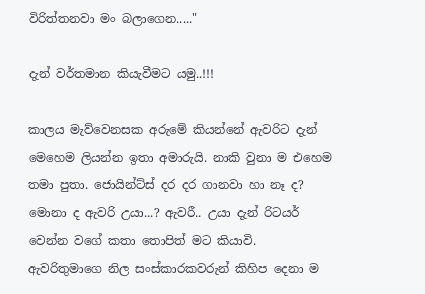විරිත්තනවා මං බලාගෙන....."

දැන් වර්තමාන කියැවීමට යමු..!!!

කාලය මැව්වෙනසක අරුමේ කියන්නේ ඇවරිට දැන් මෙහෙම ලියන්න ඉතා අමාරුයි. නාකි වුනා ම එහෙම තමා පුතා. ජොයින්ට්ස් දර දර ගානවා හා නෑ ද? මොනා ද ඇවරි උයා...? ඇවරී.. උයා දැන් රිටයර් වෙන්න වගේ කතා තොපිත් මට කියාවි. ඇවරිතුමාගෙ නිල සංස්කාරකවරුන් කිහිප දෙනා ම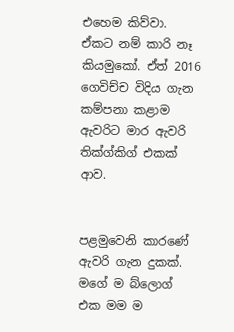එහෙම කිව්වා. ඒකට නම් කාරි නෑ කියමුකෝ. ඒත් 2016 ගෙවිච්ච විදිය ගැන කම්පනා කළාම ඇවරිට මාර ඇවරි තික්ග්කිග් එකක් ආව.


පළමුවෙනි කාරණේ ඇවරි ගැන දුකක්.
මගේ ම බ්ලොග් එක මම ම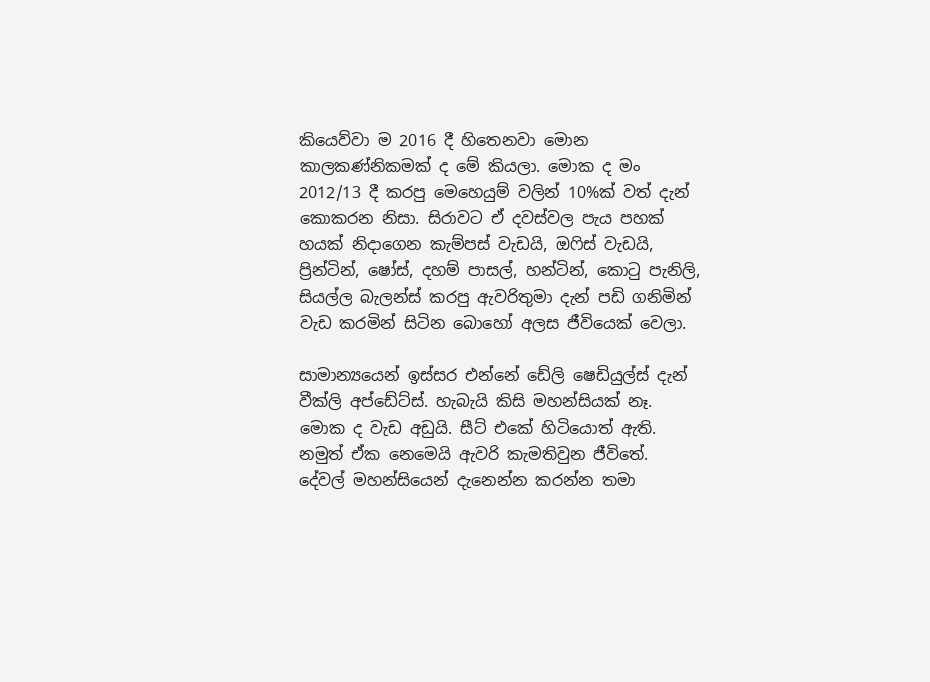කියෙව්වා ම 2016 දී හිතෙනවා මොන කාලකණ්නිකමක් ද මේ කියලා. මොක ද මං 2012/13 දී කරපු මෙහෙයුම් වලින් 10%ක් වත් දැන් කොකරන නිසා. සිරාවට ඒ දවස්වල පැය පහක් හයක් නිදාගෙන කැම්පස් වැඩයි, ඔෆිස් වැඩයි, ප්‍රින්ටින්, ෂෝස්, දහම් පාසල්, හන්ටින්, කොටු පැනිලි, සියල්ල බැලන්ස් කරපු ඇවරිතුමා දැන් පඩි ගනිමින් වැඩ කරමින් සිටින බොහෝ අලස ජීවියෙක් වෙලා.

සාමාන්‍යයෙන් ඉස්සර එන්නේ ඩේලි ෂෙඩියුල්ස් දැන් වීක්ලි අප්ඩේට්ස්. හැබැයි කිසි මහන්සියක් නෑ. මොක ද වැඩ අඩුයි. සීට් එකේ හිටියොත් ඇති. නමුත් ඒක නෙමෙයි ඇවරි කැමතිවුන ජීවිතේ. දේවල් මහන්සියෙන් දැනෙන්න කරන්න තමා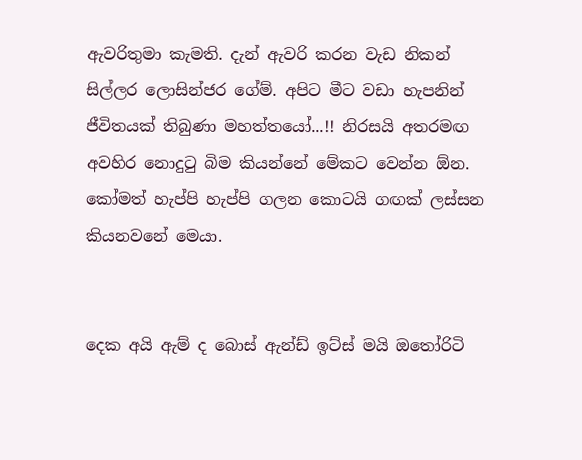ඇවරිතුමා කැමති. දැන් ඇවරි කරන වැඩ නිකන් සිල්ලර ලොසින්ජර ගේම්. අපිට මීට වඩා හැපනින් ජීවිතයක් තිබුණා මහත්තයෝ...!! නිරසයි අතරමඟ අවහිර නොදුටු බිම කියන්නේ මේකට වෙන්න ඕන. කෝමත් හැප්පි හැප්පි ගලන කොටයි ගඟක් ලස්සන කියනවනේ මෙයා.


දෙක අයි ඇම් ද බොස් ඇන්ඩ් ඉට්ස් මයි ඔතෝරිටි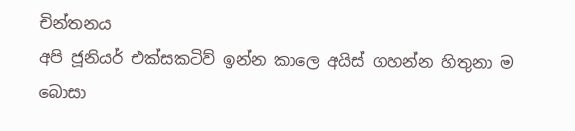චින්තනය
අපි ජූනියර් එක්සකටිව් ඉන්න කාලෙ අයිස් ගහන්න හිතුනා ම බොසා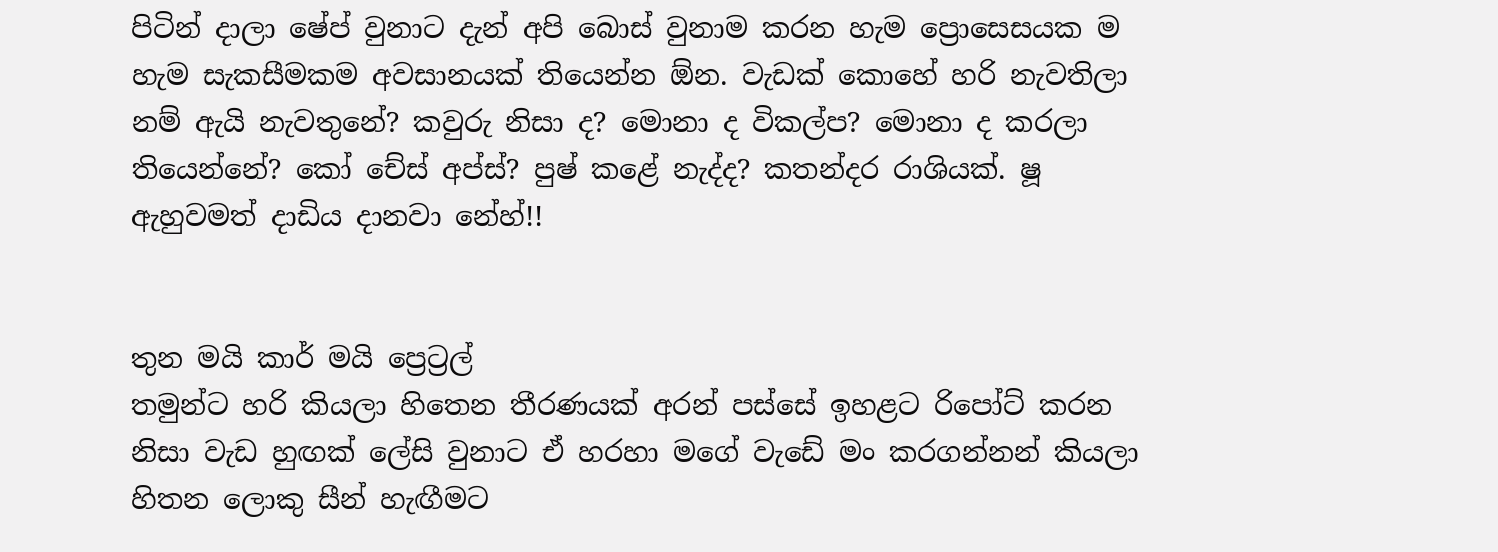පිටින් දාලා ෂේප් වුනාට දැන් අපි බොස් වුනාම කරන හැම ප්‍රොසෙසයක ම හැම සැකසීමකම අවසානයක් තියෙන්න ඕන. වැඩක් කොහේ හරි නැවතිලා නම් ඇයි නැවතුනේ? කවුරු නිසා ද? මොනා ද විකල්ප? මොනා ද කරලා තියෙන්නේ? කෝ චේස් අප්ස්? පුෂ් කළේ නැද්ද? කතන්දර රාශියක්. ෂූ ඇහුවමත් දාඩිය දානවා නේහ්!!


තුන මයි කාර් මයි ප්‍රෙට්‍රල්
තමුන්ට හරි කියලා හිතෙන තීරණයක් අරන් පස්සේ ඉහළට රිපෝට් කරන නිසා වැඩ හුඟක් ලේසි වුනාට ඒ හරහා මගේ වැඩේ මං කරගන්නන් කියලා හිතන ලොකු සීන් හැඟීමට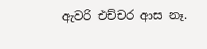ඇවරි එච්චර ආස නෑ.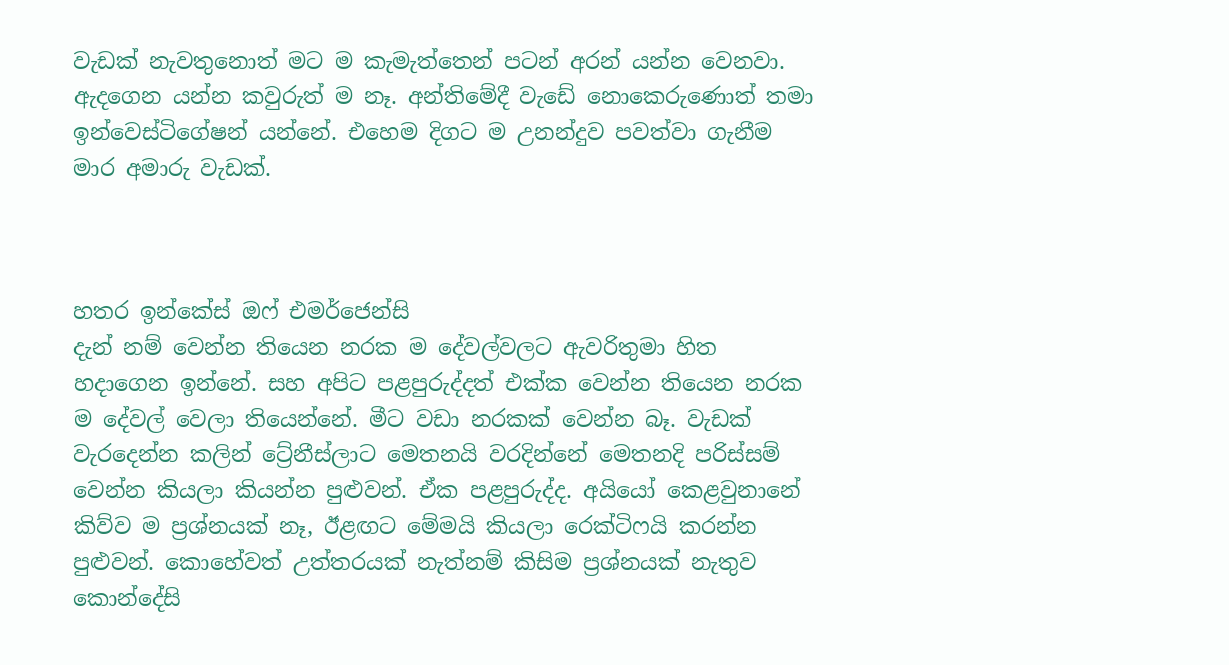වැඩක් නැවතුනොත් මට ම කැමැත්තෙන් පටන් අරන් යන්න වෙනවා. ඇදගෙන යන්න කවුරුත් ම නෑ. අන්තිමේදී වැඩේ නොකෙරුණොත් තමා ඉන්වෙස්ටිගේෂන් යන්නේ. එහෙම දිගට ම උනන්දුව පවත්වා ගැනීම මාර අමාරු වැඩක්.



හතර ඉන්කේස් ඔෆ් එමර්ජෙන්සි
දැන් නම් වෙන්න තියෙන නරක ම දේවල්වලට ඇවරිතුමා හිත හදාගෙන ඉන්නේ. සහ අපිට පළපුරුද්දත් එක්ක වෙන්න තියෙන නරක ම දේවල් වෙලා තියෙන්නේ. මීට වඩා නරකක් වෙන්න බෑ. වැඩක් වැරදෙන්න කලින් ට්‍රේනීස්ලාට මෙතනයි වරදින්නේ මෙතනදි පරිස්සම් වෙන්න කියලා කියන්න පුළුවන්. ඒක පළපුරුද්ද. අයියෝ කෙළවුනානේ කිව්ව ම ප්‍රශ්නයක් නෑ, ඊළඟට මේමයි කියලා රෙක්ටිෆයි කරන්න පුළුවන්. කොහේවත් උත්තරයක් නැත්නම් කිසිම ප්‍රශ්නයක් නැතුව කොන්දේසි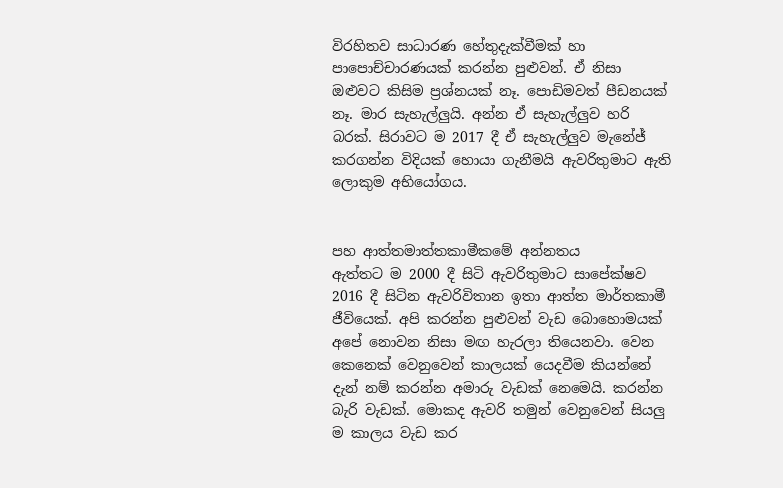විරහිතව සාධාරණ හේතුදැක්වීමක් හා පාපොච්චාරණයක් කරන්න පුළුවන්. ඒ නිසා ඔළුවට කිසිම ප්‍රශ්නයක් නෑ. පොඩිමවත් පීඩනයක් නෑ. මාර සැහැල්ලුයි. අන්න ඒ සැහැල්ලුව හරි බරක්. සිරාවට ම 2017 දී ඒ සැහැල්ලුව මැනේජ් කරගන්න විදියක් හොයා ගැනීමයි ඇවරිතුමාට ඇති ලොකුම අභියෝගය.


පහ ආත්තමාත්තකාමීකමේ අන්නතය
ඇත්තට ම 2000 දී සිටි ඇවරිතුමාට සාපේක්ෂව 2016 දී සිටින ඇවරිවිතාන ඉතා ආත්ත මාර්තකාමී ජීවියෙක්. අපි කරන්න පුළුවන් වැඩ බොහොමයක් අපේ නොවන නිසා මඟ හැරලා තියෙනවා. වෙන කෙනෙක් වෙනුවෙන් කාලයක් යෙදවීම කියන්නේ දැන් නම් කරන්න අමාරු වැඩක් නෙමෙයි. කරන්න බැරි වැඩක්. මොකද ඇවරි තමුන් වෙනුවෙන් සියලු ම කාලය වැඩ කර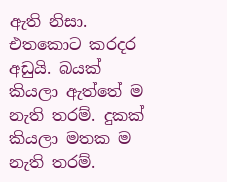ඇති නිසා. එතකොට කරදර අඩුයි. බයක් කියලා ඇත්තේ ම නැති තරම්. දුකක් කියලා මතක ම නැති තරම්.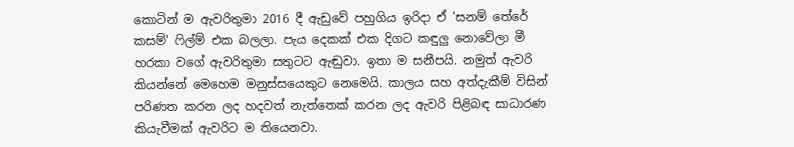කොටින් ම ඇවරිතුමා 2016 දී ඇඩුවේ පහුගිය ඉරිදා ඒ 'සනම් තේරේ කසම්' ෆිල්ම් එක බලලා. පැය දෙකක් එක දිගට කඳුලු නොවේලා මී හරකා වගේ ඇවරිතුමා සතුටට ඇඬුවා. ඉතා ම සනීපයි. නමුත් ඇවරි කියන්නේ මෙහෙම මනුස්සයෙකුට නෙමෙයි. කාලය සහ අත්දැකීම් විසින් පරිණත කරන ලද හදවත් නැත්තෙක් කරන ලද ඇවරි පිළිබඳ සාධාරණ කියැවීමක් ඇවරිට ම තියෙනවා.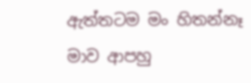ඇත්තටම මං හිතන්නෑ මාව ආපහු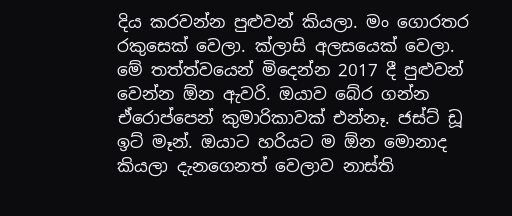දිය කරවන්න පුළුවන් කියලා. මං ගොරතර රකුසෙක් වෙලා. ක්ලාසි අලසයෙක් වෙලා. මේ තත්ත්වයෙන් මිදෙන්න 2017 දී පුළුවන් වෙන්න ඕන ඇවරි. ඔයාව බේර ගන්න ඒරොප්පෙන් කුමාරිකාවක් එන්නෑ. ජස්ට් ඩූ ඉට් මෑන්. ඔයාට හරියට ම ඕන මොනාද කියලා දැනගෙනත් වෙලාව නාස්ති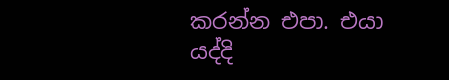කරන්න එපා. එයා යද්දි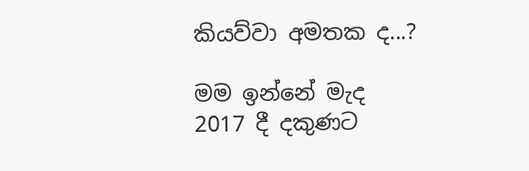කියව්වා අමතක ද...?

මම ඉන්නේ මැද
2017 දී දකුණට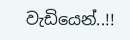වැඩියෙන්..!!